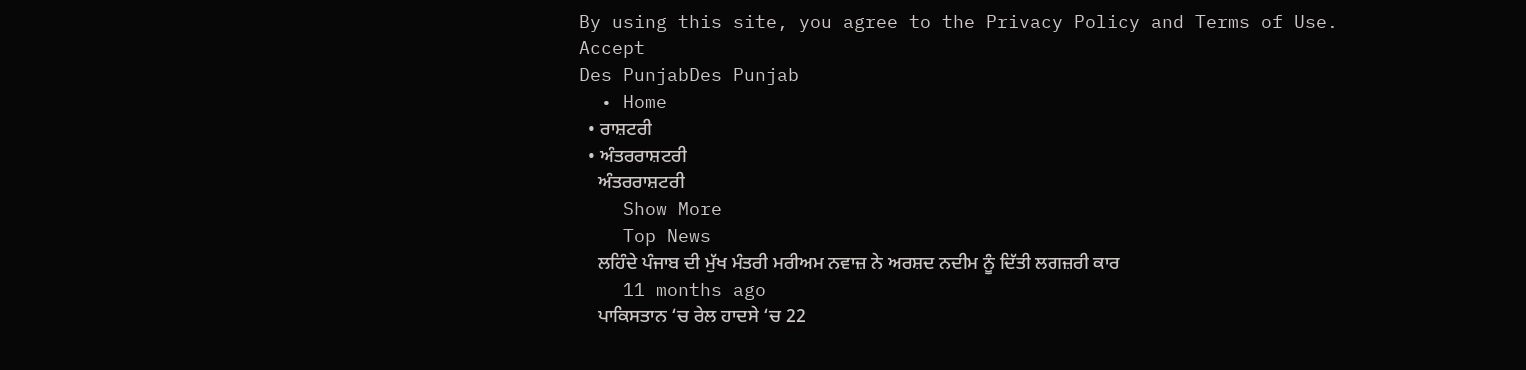By using this site, you agree to the Privacy Policy and Terms of Use.
Accept
Des PunjabDes Punjab
  • Home
  • ਰਾਸ਼ਟਰੀ
  • ਅੰਤਰਰਾਸ਼ਟਰੀ
    ਅੰਤਰਰਾਸ਼ਟਰੀ
    Show More
    Top News
    ਲਹਿੰਦੇ ਪੰਜਾਬ ਦੀ ਮੁੱਖ ਮੰਤਰੀ ਮਰੀਅਮ ਨਵਾਜ਼ ਨੇ ਅਰਸ਼ਦ ਨਦੀਮ ਨੂੰ ਦਿੱਤੀ ਲਗਜ਼ਰੀ ਕਾਰ
    11 months ago
    ਪਾਕਿਸਤਾਨ ‘ਚ ਰੇਲ ਹਾਦਸੇ ‘ਚ 22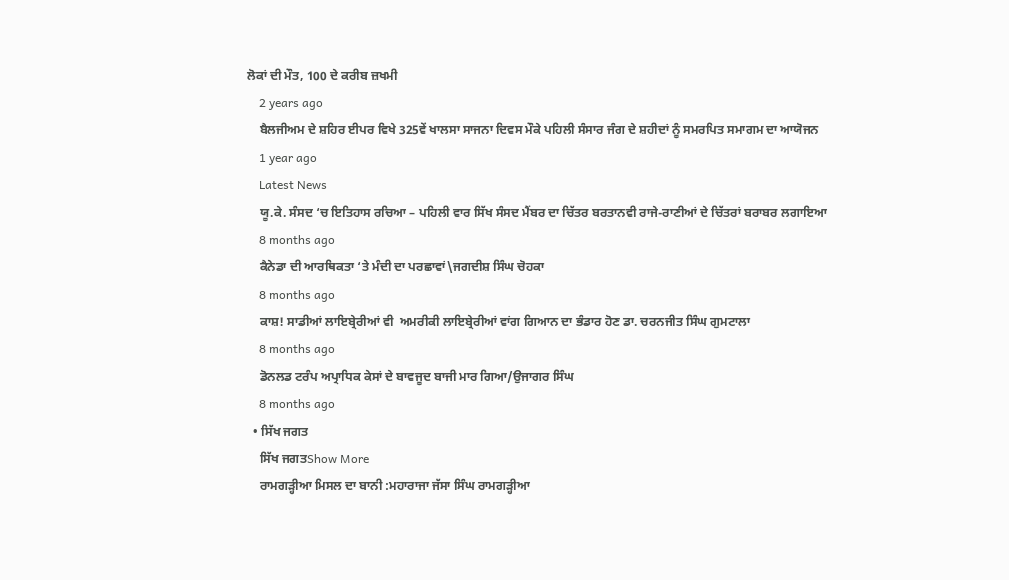ਲੋਕਾਂ ਦੀ ਮੌਤ, 100 ਦੇ ਕਰੀਬ ਜ਼ਖਮੀ
    2 years ago
    ਬੈਲਜੀਅਮ ਦੇ ਸ਼ਹਿਰ ਈਪਰ ਵਿਖੇ 325ਵੇਂ ਖਾਲਸਾ ਸਾਜਨਾ ਦਿਵਸ ਮੌਕੇ ਪਹਿਲੀ ਸੰਸਾਰ ਜੰਗ ਦੇ ਸ਼ਹੀਦਾਂ ਨੂੰ ਸਮਰਪਿਤ ਸਮਾਗਮ ਦਾ ਆਯੋਜਨ
    1 year ago
    Latest News
    ਯੂ.ਕੇ. ਸੰਸਦ ‘ਚ ਇਤਿਹਾਸ ਰਚਿਆ – ਪਹਿਲੀ ਵਾਰ ਸਿੱਖ ਸੰਸਦ ਮੈਂਬਰ ਦਾ ਚਿੱਤਰ ਬਰਤਾਨਵੀ ਰਾਜੇ-ਰਾਣੀਆਂ ਦੇ ਚਿੱਤਰਾਂ ਬਰਾਬਰ ਲਗਾਇਆ
    8 months ago
    ਕੈਨੇਡਾ ਦੀ ਆਰਥਿਕਤਾ ‘ਤੇ ਮੰਦੀ ਦਾ ਪਰਛਾਵਾਂ\ਜਗਦੀਸ਼ ਸਿੰਘ ਚੋਹਕਾ
    8 months ago
    ਕਾਸ਼! ਸਾਡੀਆਂ ਲਾਇਬ੍ਰੇਰੀਆਂ ਵੀ  ਅਮਰੀਕੀ ਲਾਇਬ੍ਰੇਰੀਆਂ ਵਾਂਗ ਗਿਆਨ ਦਾ ਭੰਡਾਰ ਹੋਣ ਡਾ. ਚਰਨਜੀਤ ਸਿੰਘ ਗੁਮਟਾਲਾ
    8 months ago
    ਡੋਨਲਡ ਟਰੰਪ ਅਪ੍ਰਾਧਿਕ ਕੇਸਾਂ ਦੇ ਬਾਵਜੂਦ ਬਾਜੀ ਮਾਰ ਗਿਆ/ਉਜਾਗਰ ਸਿੰਘ
    8 months ago
  • ਸਿੱਖ ਜਗਤ
    ਸਿੱਖ ਜਗਤShow More
    ਰਾਮਗੜ੍ਹੀਆ ਮਿਸਲ ਦਾ ਬਾਨੀ :ਮਹਾਰਾਜਾ ਜੱਸਾ ਸਿੰਘ ਰਾਮਗੜ੍ਹੀਆ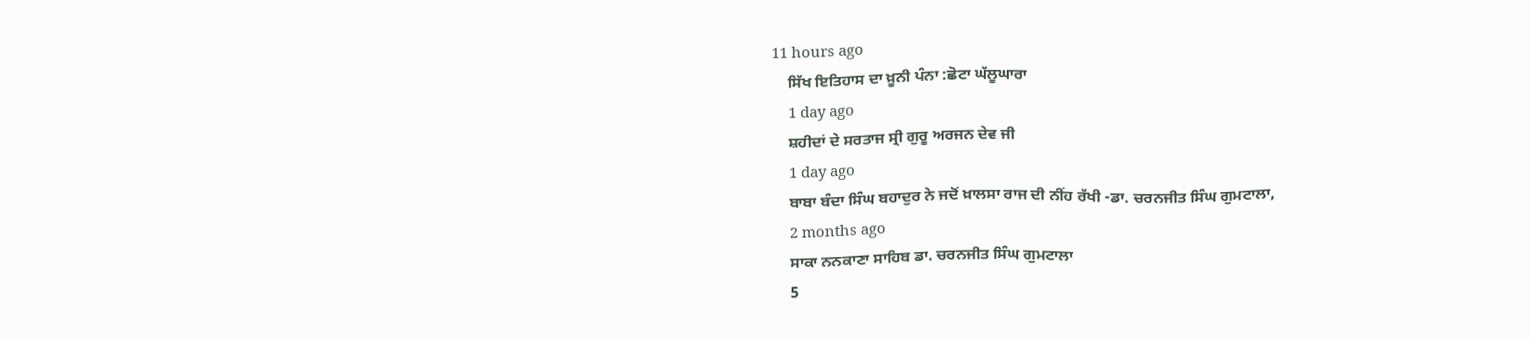11 hours ago
    ਸਿੱਖ ਇਤਿਹਾਸ ਦਾ ਖ਼ੂਨੀ ਪੰਨਾ :ਛੋਟਾ ਘੱਲੂਘਾਰਾ
    1 day ago
    ਸ਼ਹੀਦਾਂ ਦੇ ਸਰਤਾਜ ਸ੍ਰੀ ਗੁਰੂ ਅਰਜਨ ਦੇਵ ਜੀ
    1 day ago
    ਬਾਬਾ ਬੰਦਾ ਸਿੰਘ ਬਹਾਦੁਰ ਨੇ ਜਦੋਂ ਖ਼ਾਲਸਾ ਰਾਜ ਦੀ ਨੀਂਹ ਰੱਖੀ -ਡਾ. ਚਰਨਜੀਤ ਸਿੰਘ ਗੁਮਟਾਲਾ,
    2 months ago
    ਸਾਕਾ ਨਨਕਾਣਾ ਸਾਹਿਬ ਡਾ. ਚਰਨਜੀਤ ਸਿੰਘ ਗੁਮਟਾਲਾ
    5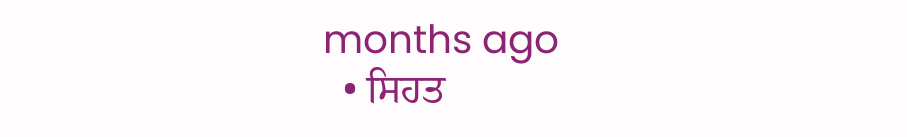months ago
  • ਸਿਹਤ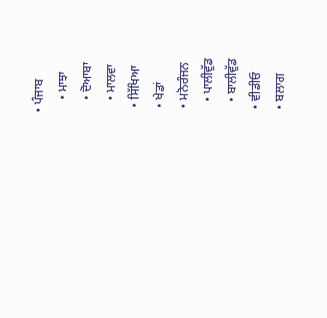• ਪੰਜਾਬ
    • ਮਾਝਾ
    • ਦੋਆਬਾ
    • ਮਾਲਵਾ
  • ਸਿੱਖਿਆ
  • ਖੇਡਾਂ
  • ਮਨੋਰੰਜਨ
    • ਪਾਲੀਵੁੱਡ
    • ਬਾਲੀਵੁੱਡ
  • ਵੀਡੀਓ
  • ਬਲਾਗ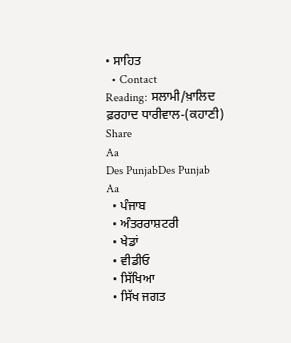• ਸਾਹਿਤ
  • Contact
Reading: ਸਲਾਮੀ/ਖ਼ਾਲਿਦ ਫ਼ਰਹਾਦ ਧਾਰੀਵਾਲ-(ਕਹਾਣੀ)
Share
Aa
Des PunjabDes Punjab
Aa
  • ਪੰਜਾਬ
  • ਅੰਤਰਰਾਸ਼ਟਰੀ
  • ਖੇਡਾਂ
  • ਵੀਡੀਓ
  • ਸਿੱਖਿਆ
  • ਸਿੱਖ ਜਗਤ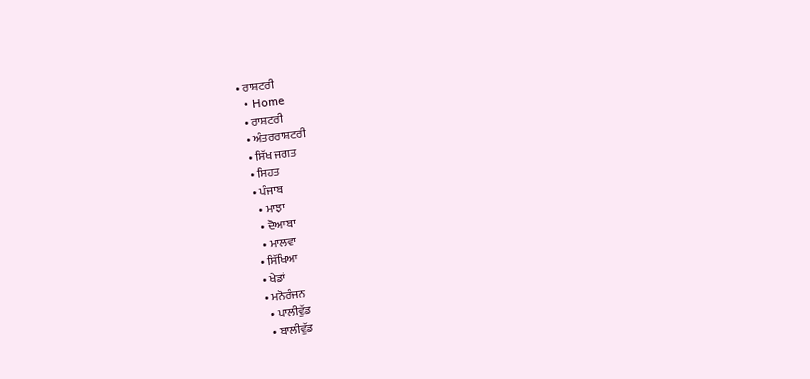• ਰਾਸ਼ਟਰੀ
  • Home
  • ਰਾਸ਼ਟਰੀ
  • ਅੰਤਰਰਾਸ਼ਟਰੀ
  • ਸਿੱਖ ਜਗਤ
  • ਸਿਹਤ
  • ਪੰਜਾਬ
    • ਮਾਝਾ
    • ਦੋਆਬਾ
    • ਮਾਲਵਾ
  • ਸਿੱਖਿਆ
  • ਖੇਡਾਂ
  • ਮਨੋਰੰਜਨ
    • ਪਾਲੀਵੁੱਡ
    • ਬਾਲੀਵੁੱਡ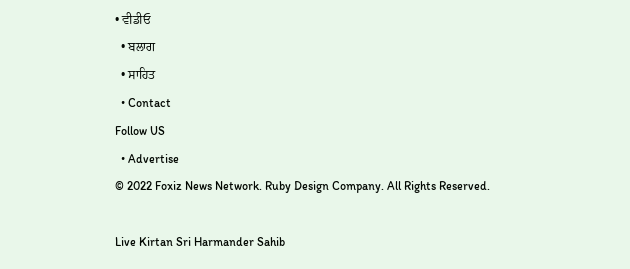• ਵੀਡੀਓ
  • ਬਲਾਗ
  • ਸਾਹਿਤ
  • Contact
Follow US
  • Advertise
© 2022 Foxiz News Network. Ruby Design Company. All Rights Reserved.

Live Kirtan Sri Harmander Sahib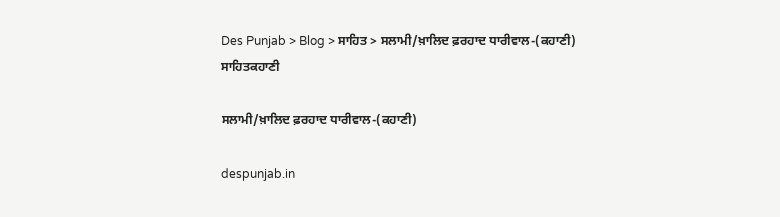Des Punjab > Blog > ਸਾਹਿਤ > ਸਲਾਮੀ/ਖ਼ਾਲਿਦ ਫ਼ਰਹਾਦ ਧਾਰੀਵਾਲ-(ਕਹਾਣੀ)
ਸਾਹਿਤਕਹਾਣੀ

ਸਲਾਮੀ/ਖ਼ਾਲਿਦ ਫ਼ਰਹਾਦ ਧਾਰੀਵਾਲ-(ਕਹਾਣੀ)

despunjab.in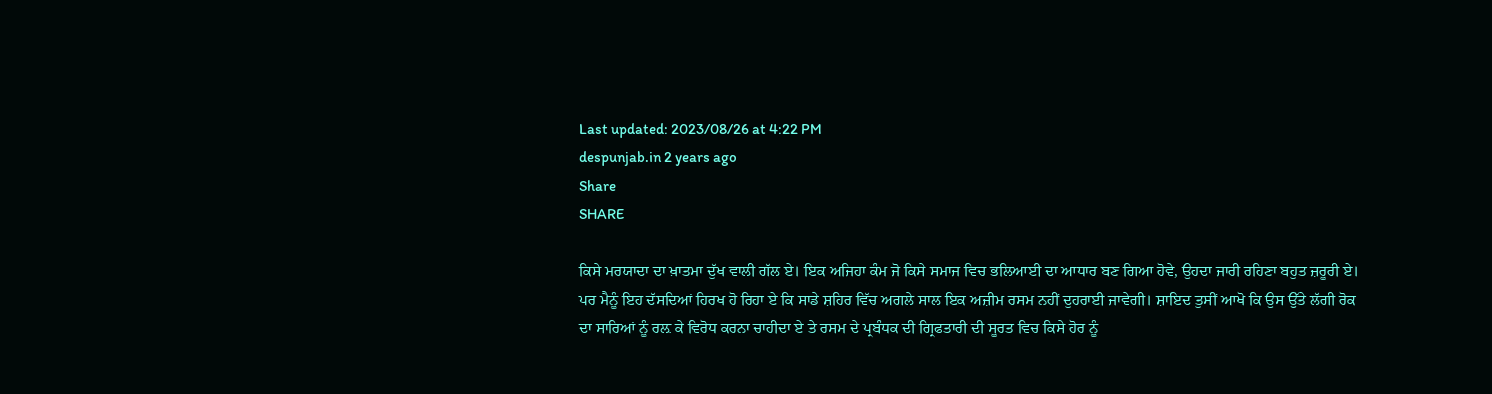Last updated: 2023/08/26 at 4:22 PM
despunjab.in 2 years ago
Share
SHARE

ਕਿਸੇ ਮਰਯਾਦਾ ਦਾ ਖ਼ਾਤਮਾ ਦੁੱਖ ਵਾਲੀ ਗੱਲ ਏ। ਇਕ ਅਜਿਹਾ ਕੰਮ ਜੋ ਕਿਸੇ ਸਮਾਜ ਵਿਚ ਭਲਿਆਈ ਦਾ ਆਧਾਰ ਬਣ ਗਿਆ ਹੋਵੇ, ਉਹਦਾ ਜਾਰੀ ਰਹਿਣਾ ਬਹੁਤ ਜ਼ਰੂਰੀ ਏ।
ਪਰ ਮੈਨੂੰ ਇਹ ਦੱਸਦਿਆਂ ਹਿਰਖ ਹੋ ਰਿਹਾ ਏ ਕਿ ਸਾਡੇ ਸ਼ਹਿਰ ਵਿੱਚ ਅਗਲੇ ਸਾਲ ਇਕ ਅਜ਼ੀਮ ਰਸਮ ਨਹੀਂ ਦੁਹਰਾਈ ਜਾਵੇਗੀ। ਸ਼ਾਇਦ ਤੁਸੀਂ ਆਖੋ ਕਿ ਉਸ ਉੱਤੇ ਲੱਗੀ ਰੋਕ ਦਾ ਸਾਰਿਆਂ ਨੂੰ ਰਲ਼ ਕੇ ਵਿਰੋਧ ਕਰਨਾ ਚਾਹੀਦਾ ਏ ਤੇ ਰਸਮ ਦੇ ਪ੍ਰਬੰਧਕ ਦੀ ਗ੍ਰਿਫਤਾਰੀ ਦੀ ਸੂਰਤ ਵਿਚ ਕਿਸੇ ਹੋਰ ਨੂੰ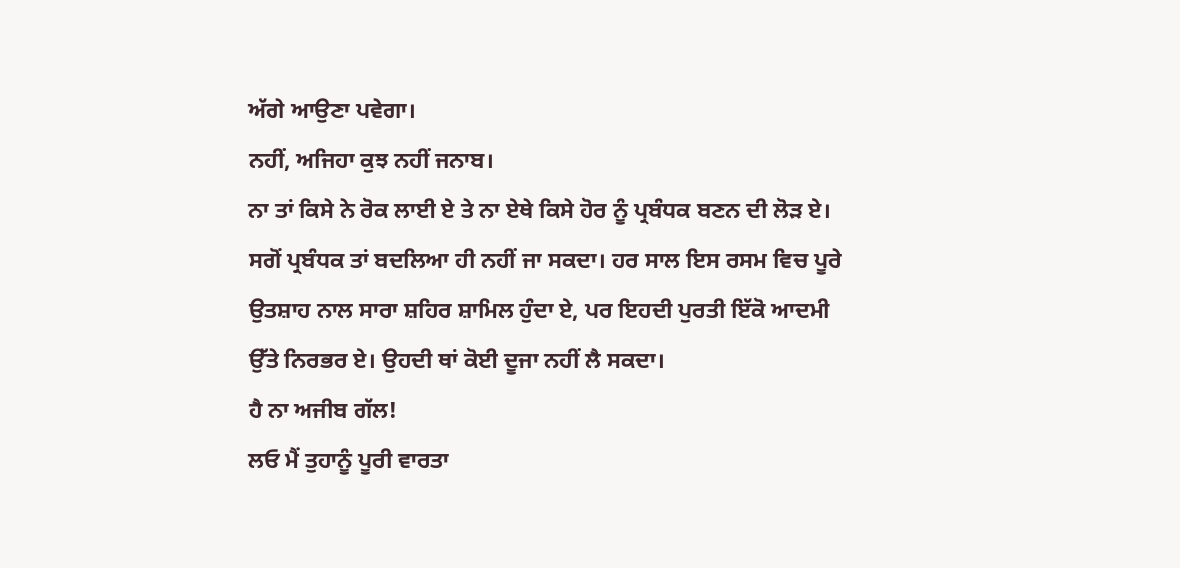ਅੱਗੇ ਆਉਣਾ ਪਵੇਗਾ।
ਨਹੀਂ, ਅਜਿਹਾ ਕੁਝ ਨਹੀਂ ਜਨਾਬ।
ਨਾ ਤਾਂ ਕਿਸੇ ਨੇ ਰੋਕ ਲਾਈ ਏ ਤੇ ਨਾ ਏਥੇ ਕਿਸੇ ਹੋਰ ਨੂੰ ਪ੍ਰਬੰਧਕ ਬਣਨ ਦੀ ਲੋੜ ਏ। ਸਗੋਂ ਪ੍ਰਬੰਧਕ ਤਾਂ ਬਦਲਿਆ ਹੀ ਨਹੀਂ ਜਾ ਸਕਦਾ। ਹਰ ਸਾਲ ਇਸ ਰਸਮ ਵਿਚ ਪੂਰੇ ਉਤਸ਼ਾਹ ਨਾਲ ਸਾਰਾ ਸ਼ਹਿਰ ਸ਼ਾਮਿਲ ਹੁੰਦਾ ਏ, ਪਰ ਇਹਦੀ ਪੁਰਤੀ ਇੱਕੋ ਆਦਮੀ ਉੱਤੇ ਨਿਰਭਰ ਏ। ਉਹਦੀ ਥਾਂ ਕੋਈ ਦੂਜਾ ਨਹੀਂ ਲੈ ਸਕਦਾ।
ਹੈ ਨਾ ਅਜੀਬ ਗੱਲ!
ਲਓ ਮੈਂ ਤੁਹਾਨੂੰ ਪੂਰੀ ਵਾਰਤਾ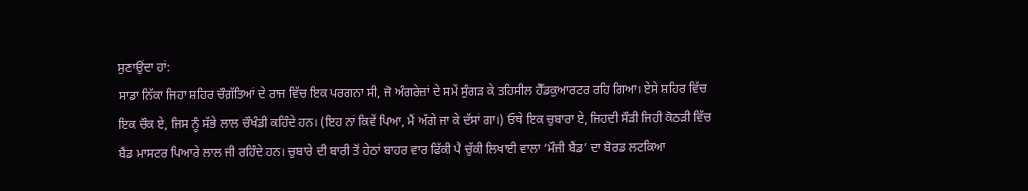ਸੁਣਾਉਂਦਾ ਹਾਂ:
ਸਾਡਾ ਨਿੱਕਾ ਜਿਹਾ ਸ਼ਹਿਰ ਚੌਗ਼ੱਤਿਆਂ ਦੇ ਰਾਜ ਵਿੱਚ ਇਕ ਪਰਗਨਾ ਸੀ, ਜੋ ਅੰਗਰੇਜ਼ਾਂ ਦੇ ਸਮੇਂ ਸੁੰਗੜ ਕੇ ਤਹਿਸੀਲ ਹੈੱਡਕੁਆਰਟਰ ਰਹਿ ਗਿਆ। ਏਸੇ ਸ਼ਹਿਰ ਵਿੱਚ ਇਕ ਚੌਕ ਏ, ਜਿਸ ਨੂੰ ਸੱਭੇ ਲਾਲ ਚੌਖੰਡੀ ਕਹਿੰਦੇ ਹਨ। (ਇਹ ਨਾਂ ਕਿਵੇਂ ਪਿਆ, ਮੈਂ ਅੱਗੇ ਜਾ ਕੇ ਦੱਸਾਂ ਗਾ।) ਓਥੇ ਇਕ ਚੁਬਾਰਾ ਏ, ਜਿਹਦੀ ਸੌੜੀ ਜਿਹੀ ਕੋਠੜੀ ਵਿੱਚ ਬੈਂਡ ਮਾਸਟਰ ਪਿਆਰੇ ਲਾਲ ਜੀ ਰਹਿੰਦੇ ਹਨ। ਚੁਬਾਰੇ ਦੀ ਬਾਰੀ ਤੋਂ ਹੇਠਾਂ ਬਾਹਰ ਵਾਰ ਫਿੱਕੀ ਪੈ ਚੁੱਕੀ ਲਿਖਾਈ ਵਾਲਾ ‘ਮੌਜੀ ਬੈਂਡ’ ਦਾ ਬੋਰਡ ਲਟਕਿਆ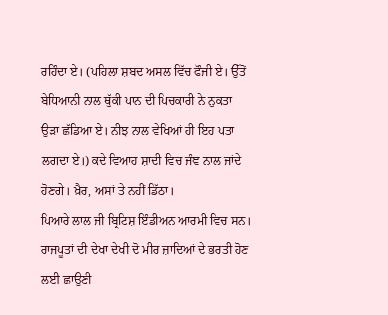ਰਹਿੰਦਾ ਏ। (ਪਹਿਲਾ ਸ਼ਬਦ ਅਸਲ ਵਿੱਚ ਫੌਜੀ ਏ। ਉੱਤੋਂ ਬੇਧਿਆਨੀ ਨਾਲ ਥੁੱਕੀ ਪਾਨ ਦੀ ਪਿਚਕਾਰੀ ਨੇ ਨੁਕਤਾ ਉੜਾ ਛੱਡਿਆ ਏ। ਨੀਝ ਨਾਲ ਵੇਖਿਆਂ ਹੀ ਇਹ ਪਤਾ ਲਗਦਾ ਏ।) ਕਦੇ ਵਿਆਹ ਸ਼ਾਦੀ ਵਿਚ ਜੰਞ ਨਾਲ ਜਾਂਦੇ ਹੋਣਗੇ। ਖ਼ੈਰ, ਅਸਾਂ ਤੇ ਨਹੀਂ ਡਿੱਠਾ।
ਪਿਆਰੇ ਲਾਲ ਜੀ ਬ੍ਰਿਟਿਸ਼ ਇੰਡੀਅਨ ਆਰਮੀ ਵਿਚ ਸਨ।
ਰਾਜਪੂਤਾਂ ਦੀ ਦੇਖਾ ਦੇਖੀ ਦੋ ਮੀਰ ਜ਼ਾਦਿਆਂ ਦੇ ਭਰਤੀ ਹੋਣ ਲਈ ਛਾਉਣੀ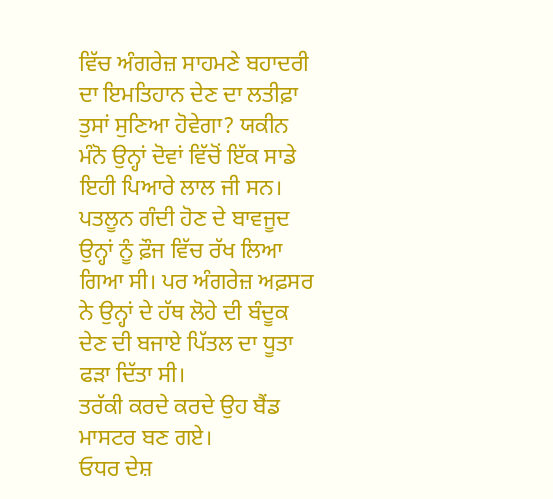ਵਿੱਚ ਅੰਗਰੇਜ਼ ਸਾਹਮਣੇ ਬਹਾਦਰੀ ਦਾ ਇਮਤਿਹਾਨ ਦੇਣ ਦਾ ਲਤੀਫ਼ਾ ਤੁਸਾਂ ਸੁਣਿਆ ਹੋਵੇਗਾ? ਯਕੀਨ ਮੰਨੋ ਉਨ੍ਹਾਂ ਦੋਵਾਂ ਵਿੱਚੋਂ ਇੱਕ ਸਾਡੇ ਇਹੀ ਪਿਆਰੇ ਲਾਲ ਜੀ ਸਨ। ਪਤਲੂਨ ਗੰਦੀ ਹੋਣ ਦੇ ਬਾਵਜੂਦ ਉਨ੍ਹਾਂ ਨੂੰ ਫ਼ੌਜ ਵਿੱਚ ਰੱਖ ਲਿਆ ਗਿਆ ਸੀ। ਪਰ ਅੰਗਰੇਜ਼ ਅਫ਼ਸਰ ਨੇ ਉਨ੍ਹਾਂ ਦੇ ਹੱਥ ਲੋਹੇ ਦੀ ਬੰਦੂਕ ਦੇਣ ਦੀ ਬਜਾਏ ਪਿੱਤਲ ਦਾ ਧੂਤਾ ਫੜਾ ਦਿੱਤਾ ਸੀ।
ਤਰੱਕੀ ਕਰਦੇ ਕਰਦੇ ਉਹ ਬੈਂਡ ਮਾਸਟਰ ਬਣ ਗਏ।
ਓਧਰ ਦੇਸ਼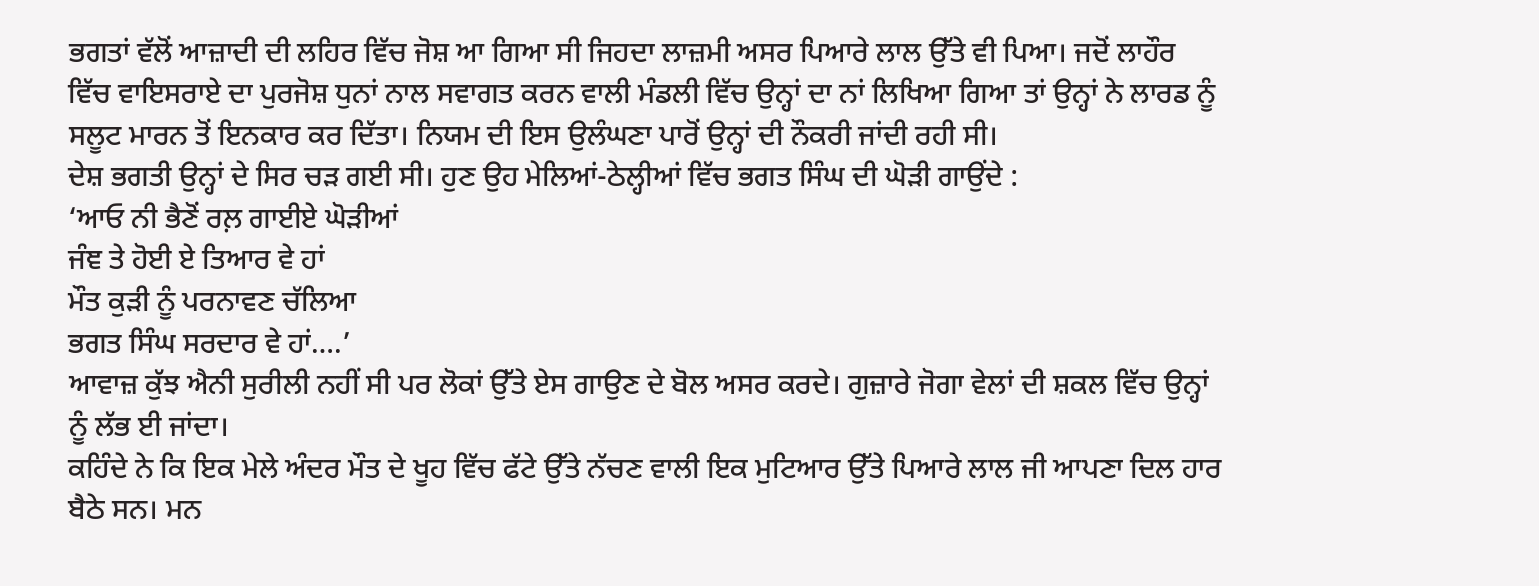ਭਗਤਾਂ ਵੱਲੋਂ ਆਜ਼ਾਦੀ ਦੀ ਲਹਿਰ ਵਿੱਚ ਜੋਸ਼ ਆ ਗਿਆ ਸੀ ਜਿਹਦਾ ਲਾਜ਼ਮੀ ਅਸਰ ਪਿਆਰੇ ਲਾਲ ਉੱਤੇ ਵੀ ਪਿਆ। ਜਦੋਂ ਲਾਹੌਰ ਵਿੱਚ ਵਾਇਸਰਾਏ ਦਾ ਪੁਰਜੋਸ਼ ਧੁਨਾਂ ਨਾਲ ਸਵਾਗਤ ਕਰਨ ਵਾਲੀ ਮੰਡਲੀ ਵਿੱਚ ਉਨ੍ਹਾਂ ਦਾ ਨਾਂ ਲਿਖਿਆ ਗਿਆ ਤਾਂ ਉਨ੍ਹਾਂ ਨੇ ਲਾਰਡ ਨੂੰ ਸਲੂਟ ਮਾਰਨ ਤੋਂ ਇਨਕਾਰ ਕਰ ਦਿੱਤਾ। ਨਿਯਮ ਦੀ ਇਸ ਉਲੰਘਣਾ ਪਾਰੋਂ ਉਨ੍ਹਾਂ ਦੀ ਨੌਕਰੀ ਜਾਂਦੀ ਰਹੀ ਸੀ।
ਦੇਸ਼ ਭਗਤੀ ਉਨ੍ਹਾਂ ਦੇ ਸਿਰ ਚੜ ਗਈ ਸੀ। ਹੁਣ ਉਹ ਮੇਲਿਆਂ-ਠੇਲ੍ਹੀਆਂ ਵਿੱਚ ਭਗਤ ਸਿੰਘ ਦੀ ਘੋੜੀ ਗਾਉਂਦੇ :
‘ਆਓ ਨੀ ਭੈਣੋਂ ਰਲ਼ ਗਾਈਏ ਘੋੜੀਆਂ
ਜੰਞ ਤੇ ਹੋਈ ਏ ਤਿਆਰ ਵੇ ਹਾਂ
ਮੌਤ ਕੁੜੀ ਨੂੰ ਪਰਨਾਵਣ ਚੱਲਿਆ
ਭਗਤ ਸਿੰਘ ਸਰਦਾਰ ਵੇ ਹਾਂ….’
ਆਵਾਜ਼ ਕੁੱਝ ਐਨੀ ਸੁਰੀਲੀ ਨਹੀਂ ਸੀ ਪਰ ਲੋਕਾਂ ਉੱਤੇ ਏਸ ਗਾਉਣ ਦੇ ਬੋਲ ਅਸਰ ਕਰਦੇ। ਗੁਜ਼ਾਰੇ ਜੋਗਾ ਵੇਲਾਂ ਦੀ ਸ਼ਕਲ ਵਿੱਚ ਉਨ੍ਹਾਂ ਨੂੰ ਲੱਭ ਈ ਜਾਂਦਾ।
ਕਹਿੰਦੇ ਨੇ ਕਿ ਇਕ ਮੇਲੇ ਅੰਦਰ ਮੌਤ ਦੇ ਖੂਹ ਵਿੱਚ ਫੱਟੇ ਉੱਤੇ ਨੱਚਣ ਵਾਲੀ ਇਕ ਮੁਟਿਆਰ ਉੱਤੇ ਪਿਆਰੇ ਲਾਲ ਜੀ ਆਪਣਾ ਦਿਲ ਹਾਰ ਬੈਠੇ ਸਨ। ਮਨ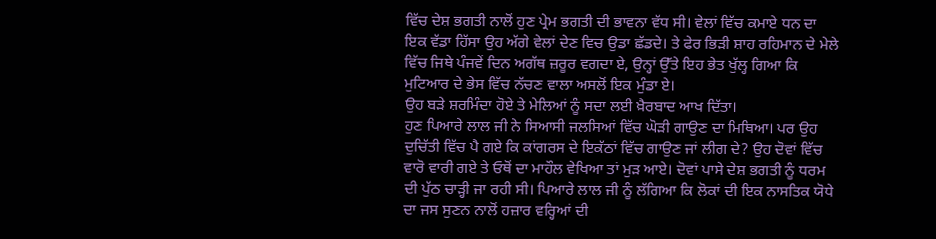ਵਿੱਚ ਦੇਸ਼ ਭਗਤੀ ਨਾਲੋਂ ਹੁਣ ਪ੍ਰੇਮ ਭਗਤੀ ਦੀ ਭਾਵਨਾ ਵੱਧ ਸੀ। ਵੇਲਾਂ ਵਿੱਚ ਕਮਾਏ ਧਨ ਦਾ ਇਕ ਵੱਡਾ ਹਿੱਸਾ ਉਹ ਅੱਗੇ ਵੇਲਾਂ ਦੇਣ ਵਿਚ ਉਡਾ ਛੱਡਦੇ। ਤੇ ਫੇਰ ਭਿੜੀ ਸ਼ਾਹ ਰਹਿਮਾਨ ਦੇ ਮੇਲੇ ਵਿੱਚ ਜਿਥੇ ਪੰਜਵੇਂ ਦਿਨ ਅਗੱਥ ਜ਼ਰੂਰ ਵਗਦਾ ਏ, ਉਨ੍ਹਾਂ ਉੱਤੇ ਇਹ ਭੇਤ ਖੁੱਲ੍ਹ ਗਿਆ ਕਿ ਮੁਟਿਆਰ ਦੇ ਭੇਸ ਵਿੱਚ ਨੱਚਣ ਵਾਲਾ ਅਸਲੋਂ ਇਕ ਮੁੰਡਾ ਏ।
ਉਹ ਬੜੇ ਸ਼ਰਮਿੰਦਾ ਹੋਏ ਤੇ ਮੇਲਿਆਂ ਨੂੰ ਸਦਾ ਲਈ ਖ਼ੈਰਬਾਦ ਆਖ ਦਿੱਤਾ।
ਹੁਣ ਪਿਆਰੇ ਲਾਲ ਜੀ ਨੇ ਸਿਆਸੀ ਜਲਸਿਆਂ ਵਿੱਚ ਘੋੜੀ ਗਾਉਣ ਦਾ ਮਿਥਿਆ। ਪਰ ਉਹ ਦੁਚਿੱਤੀ ਵਿੱਚ ਪੈ ਗਏ ਕਿ ਕਾਂਗਰਸ ਦੇ ਇਕੱਠਾਂ ਵਿੱਚ ਗਾਉਣ ਜਾਂ ਲੀਗ ਦੇ? ਉਹ ਦੋਵਾਂ ਵਿੱਚ ਵਾਰੋ ਵਾਰੀ ਗਏ ਤੇ ਓਥੋਂ ਦਾ ਮਾਹੌਲ ਵੇਖਿਆ ਤਾਂ ਮੁੜ ਆਏ। ਦੋਵਾਂ ਪਾਸੇ ਦੇਸ਼ ਭਗਤੀ ਨੂੰ ਧਰਮ ਦੀ ਪੁੱਠ ਚਾੜ੍ਹੀ ਜਾ ਰਹੀ ਸੀ। ਪਿਆਰੇ ਲਾਲ ਜੀ ਨੂੰ ਲੱਗਿਆ ਕਿ ਲੋਕਾਂ ਦੀ ਇਕ ਨਾਸਤਿਕ ਯੋਧੇ ਦਾ ਜਸ ਸੁਣਨ ਨਾਲੋਂ ਹਜ਼ਾਰ ਵਰ੍ਹਿਆਂ ਦੀ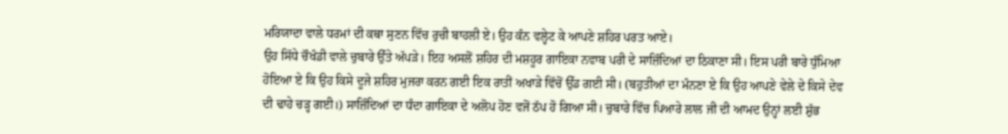ਮਰਿਯਾਦਾ ਵਾਲੇ ਧਰਮਾਂ ਦੀ ਕਥਾ ਸੁਣਨ ਵਿੱਚ ਰੁਚੀ ਬਾਹਲੀ ਏ। ਉਹ ਕੰਨ ਵਲ੍ਹੇਟ ਕੇ ਆਪਣੇ ਸ਼ਹਿਰ ਪਰਤ ਆਏ।
ਉਹ ਸਿੱਧੇ ਚੌਖੰਡੀ ਵਾਲੇ ਚੁਬਾਰੇ ਉੱਤੇ ਅੱਪੜੇ। ਇਹ ਅਸਲੋਂ ਸ਼ਹਿਰ ਦੀ ਮਸ਼ਹੂਰ ਗਾਇਕਾ ਨਵਾਬ ਪਰੀ ਦੇ ਸਾਜ਼ਿੰਦਿਆਂ ਦਾ ਠਿਕਾਣਾ ਸੀ। ਇਸ ਪਰੀ ਬਾਰੇ ਧੁੰਮਿਆ ਹੋਇਆ ਏ ਕਿ ਉਹ ਕਿਸੇ ਦੂਜੇ ਸ਼ਹਿਰ ਮੁਜਰਾ ਕਰਨ ਗਈ ਇਕ ਰਾਤੀਂ ਅਖਾੜੇ ਵਿੱਚੋਂ ਉੱਡ ਗਈ ਸੀ। (ਬਹੁਤੀਆਂ ਦਾ ਮੰਨਣਾ ਏ ਕਿ ਉਹ ਆਪਣੇ ਵੇਲੇ ਦੇ ਕਿਸੇ ਦੇਵ ਦੀ ਢਾਹੇ ਚੜ੍ਹ ਗਈ।) ਸਾਜ਼ਿੰਦਿਆਂ ਦਾ ਧੰਦਾ ਗਾਇਕਾ ਦੇ ਅਲੋਪ ਹੋਣ ਵਜੋਂ ਠੱਪ ਹੋ ਗਿਆ ਸੀ। ਚੁਬਾਰੇ ਵਿੱਚ ਪਿਆਰੇ ਲਾਲ ਜੀ ਦੀ ਆਮਦ ਉਨ੍ਹਾਂ ਲਈ ਸ਼ੁੱਭ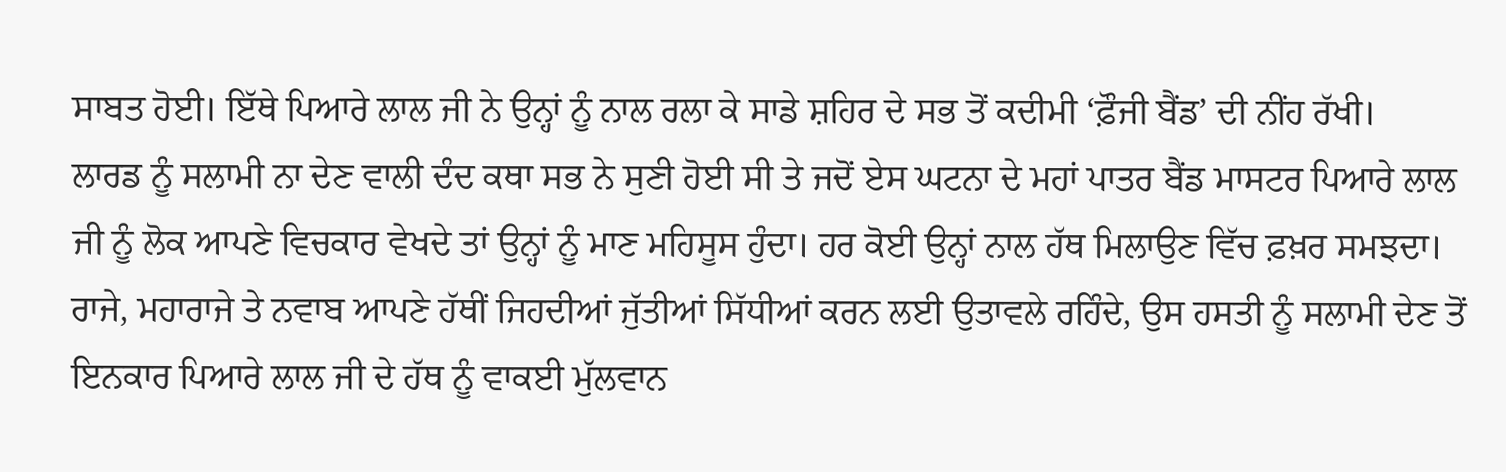ਸਾਬਤ ਹੋਈ। ਇੱਥੇ ਪਿਆਰੇ ਲਾਲ ਜੀ ਨੇ ਉਨ੍ਹਾਂ ਨੂੰ ਨਾਲ ਰਲਾ ਕੇ ਸਾਡੇ ਸ਼ਹਿਰ ਦੇ ਸਭ ਤੋਂ ਕਦੀਮੀ ‘ਫ਼ੌਜੀ ਬੈਂਡ’ ਦੀ ਨੀਂਹ ਰੱਖੀ।
ਲਾਰਡ ਨੂੰ ਸਲਾਮੀ ਨਾ ਦੇਣ ਵਾਲੀ ਦੰਦ ਕਥਾ ਸਭ ਨੇ ਸੁਣੀ ਹੋਈ ਸੀ ਤੇ ਜਦੋਂ ਏਸ ਘਟਨਾ ਦੇ ਮਹਾਂ ਪਾਤਰ ਬੈਂਡ ਮਾਸਟਰ ਪਿਆਰੇ ਲਾਲ ਜੀ ਨੂੰ ਲੋਕ ਆਪਣੇ ਵਿਚਕਾਰ ਵੇਖਦੇ ਤਾਂ ਉਨ੍ਹਾਂ ਨੂੰ ਮਾਣ ਮਹਿਸੂਸ ਹੁੰਦਾ। ਹਰ ਕੋਈ ਉਨ੍ਹਾਂ ਨਾਲ ਹੱਥ ਮਿਲਾਉਣ ਵਿੱਚ ਫ਼ਖ਼ਰ ਸਮਝਦਾ। ਰਾਜੇ, ਮਹਾਰਾਜੇ ਤੇ ਨਵਾਬ ਆਪਣੇ ਹੱਥੀਂ ਜਿਹਦੀਆਂ ਜੁੱਤੀਆਂ ਸਿੱਧੀਆਂ ਕਰਨ ਲਈ ਉਤਾਵਲੇ ਰਹਿੰਦੇ, ਉਸ ਹਸਤੀ ਨੂੰ ਸਲਾਮੀ ਦੇਣ ਤੋਂ ਇਨਕਾਰ ਪਿਆਰੇ ਲਾਲ ਜੀ ਦੇ ਹੱਥ ਨੂੰ ਵਾਕਈ ਮੁੱਲਵਾਨ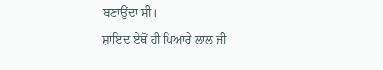ਬਣਾਉਂਦਾ ਸੀ।
ਸ਼ਾਇਦ ਏਥੋਂ ਹੀ ਪਿਆਰੇ ਲਾਲ ਜੀ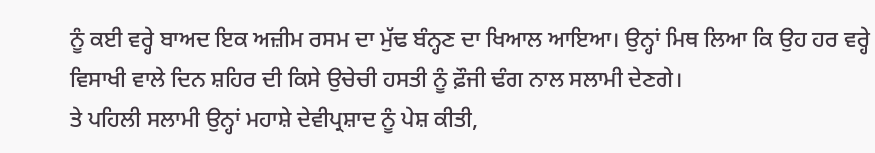ਨੂੰ ਕਈ ਵਰ੍ਹੇ ਬਾਅਦ ਇਕ ਅਜ਼ੀਮ ਰਸਮ ਦਾ ਮੁੱਢ ਬੰਨ੍ਹਣ ਦਾ ਖਿਆਲ ਆਇਆ। ਉਨ੍ਹਾਂ ਮਿਥ ਲਿਆ ਕਿ ਉਹ ਹਰ ਵਰ੍ਹੇ ਵਿਸਾਖੀ ਵਾਲੇ ਦਿਨ ਸ਼ਹਿਰ ਦੀ ਕਿਸੇ ਉਚੇਚੀ ਹਸਤੀ ਨੂੰ ਫ਼ੌਜੀ ਢੰਗ ਨਾਲ ਸਲਾਮੀ ਦੇਣਗੇ।
ਤੇ ਪਹਿਲੀ ਸਲਾਮੀ ਉਨ੍ਹਾਂ ਮਹਾਸ਼ੇ ਦੇਵੀਪ੍ਰਸ਼ਾਦ ਨੂੰ ਪੇਸ਼ ਕੀਤੀ,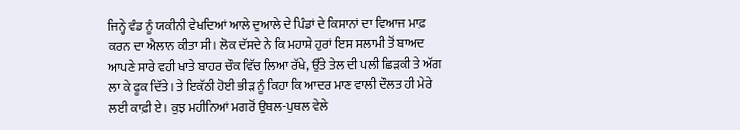ਜਿਨ੍ਹੇ ਵੰਡ ਨੂੰ ਯਕੀਨੀ ਵੇਖਦਿਆਂ ਆਲੇ ਦੁਆਲੇ ਦੇ ਪਿੰਡਾਂ ਦੇ ਕਿਸਾਨਾਂ ਦਾ ਵਿਆਜ ਮਾਫ਼ ਕਰਨ ਦਾ ਐਲਾਨ ਕੀਤਾ ਸੀ। ਲੋਕ ਦੱਸਦੇ ਨੇ ਕਿ ਮਹਾਸ਼ੇ ਹੁਰਾਂ ਇਸ ਸਲਾਮੀ ਤੋਂ ਬਾਅਦ ਆਪਣੇ ਸਾਰੇ ਵਹੀ ਖਾਤੇ ਬਾਹਰ ਚੌਕ ਵਿੱਚ ਲਿਆ ਰੱਖੇ, ਉੱਤੇ ਤੇਲ ਦੀ ਪਲੀ ਛਿੜਕੀ ਤੇ ਅੱਗ ਲਾ ਕੇ ਫੂਕ ਦਿੱਤੇ। ਤੇ ਇਕੱਠੀ ਹੋਈ ਭੀੜ ਨੂੰ ਕਿਹਾ ਕਿ ਆਦਰ ਮਾਣ ਵਾਲੀ ਦੌਲਤ ਹੀ ਮੇਰੇ ਲਈ ਕਾਫ਼ੀ ਏ। ਕੁਝ ਮਹੀਨਿਆਂ ਮਗਰੋਂ ਉਥਲ-ਪੁਥਲ ਵੇਲੇ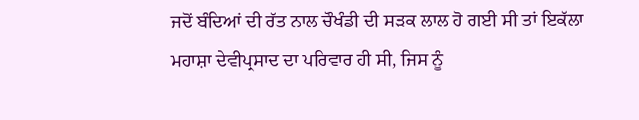ਜਦੋਂ ਬੰਦਿਆਂ ਦੀ ਰੱਤ ਨਾਲ ਚੌਖੰਡੀ ਦੀ ਸੜਕ ਲਾਲ ਹੋ ਗਈ ਸੀ ਤਾਂ ਇਕੱਲਾ ਮਹਾਸ਼ਾ ਦੇਵੀਪ੍ਰਸਾਦ ਦਾ ਪਰਿਵਾਰ ਹੀ ਸੀ, ਜਿਸ ਨੂੰ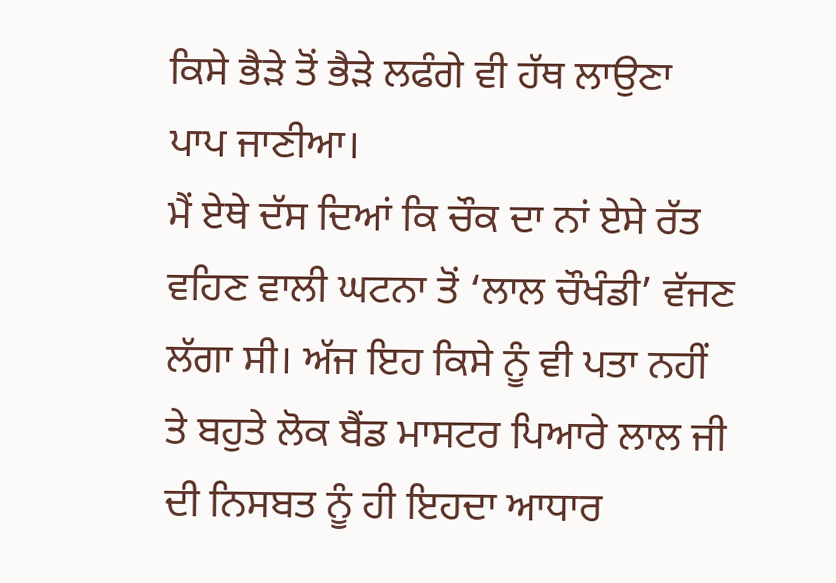ਕਿਸੇ ਭੈੜੇ ਤੋਂ ਭੈੜੇ ਲਫੰਗੇ ਵੀ ਹੱਥ ਲਾਉਣਾ ਪਾਪ ਜਾਣੀਆ।
ਮੈਂ ਏਥੇ ਦੱਸ ਦਿਆਂ ਕਿ ਚੌਕ ਦਾ ਨਾਂ ਏਸੇ ਰੱਤ ਵਹਿਣ ਵਾਲੀ ਘਟਨਾ ਤੋਂ ‘ਲਾਲ ਚੌਖੰਡੀ’ ਵੱਜਣ ਲੱਗਾ ਸੀ। ਅੱਜ ਇਹ ਕਿਸੇ ਨੂੰ ਵੀ ਪਤਾ ਨਹੀਂ ਤੇ ਬਹੁਤੇ ਲੋਕ ਬੈਂਡ ਮਾਸਟਰ ਪਿਆਰੇ ਲਾਲ ਜੀ ਦੀ ਨਿਸਬਤ ਨੂੰ ਹੀ ਇਹਦਾ ਆਧਾਰ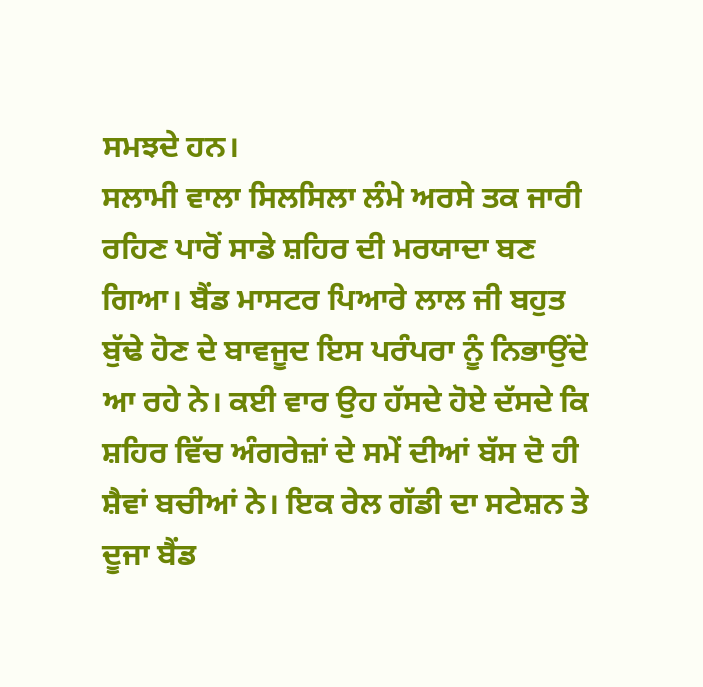ਸਮਝਦੇ ਹਨ।
ਸਲਾਮੀ ਵਾਲਾ ਸਿਲਸਿਲਾ ਲੰਮੇ ਅਰਸੇ ਤਕ ਜਾਰੀ ਰਹਿਣ ਪਾਰੋਂ ਸਾਡੇ ਸ਼ਹਿਰ ਦੀ ਮਰਯਾਦਾ ਬਣ ਗਿਆ। ਬੈਂਡ ਮਾਸਟਰ ਪਿਆਰੇ ਲਾਲ ਜੀ ਬਹੁਤ ਬੁੱਢੇ ਹੋਣ ਦੇ ਬਾਵਜੂਦ ਇਸ ਪਰੰਪਰਾ ਨੂੰ ਨਿਭਾਉਂਦੇ ਆ ਰਹੇ ਨੇ। ਕਈ ਵਾਰ ਉਹ ਹੱਸਦੇ ਹੋਏ ਦੱਸਦੇ ਕਿ ਸ਼ਹਿਰ ਵਿੱਚ ਅੰਗਰੇਜ਼ਾਂ ਦੇ ਸਮੇਂ ਦੀਆਂ ਬੱਸ ਦੋ ਹੀ ਸ਼ੈਵਾਂ ਬਚੀਆਂ ਨੇ। ਇਕ ਰੇਲ ਗੱਡੀ ਦਾ ਸਟੇਸ਼ਨ ਤੇ ਦੂਜਾ ਬੈਂਡ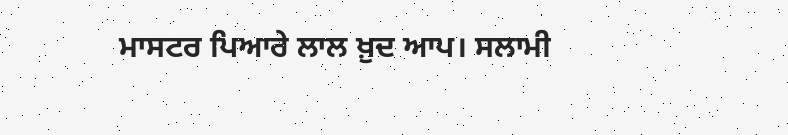ਮਾਸਟਰ ਪਿਆਰੇ ਲਾਲ ਖ਼ੁਦ ਆਪ। ਸਲਾਮੀ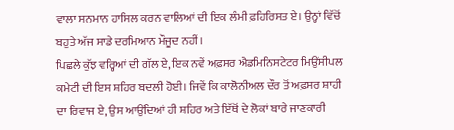ਵਾਲਾ ਸਨਮਾਨ ਹਾਸਿਲ ਕਰਨ ਵਾਲਿਆਂ ਦੀ ਇਕ ਲੰਮੀ ਫ਼ਹਿਰਿਸਤ ਏ। ਉਨ੍ਹਾਂ ਵਿੱਚੋਂ ਬਹੁਤੇ ਅੱਜ ਸਾਡੇ ਦਰਮਿਆਨ ਮੌਜੂਦ ਨਹੀਂ।
ਪਿਛਲੇ ਕੁੱਝ ਵਰ੍ਹਿਆਂ ਦੀ ਗੱਲ ਏ, ਇਕ ਨਵੇਂ ਅਫ਼ਸਰ ਐਡਮਿਨਿਸਟੇਟਰ ਮਿਉਂਸੀਪਲ ਕਮੇਟੀ ਦੀ ਇਸ ਸ਼ਹਿਰ ਬਦਲੀ ਹੋਈ। ਜਿਵੇਂ ਕਿ ਕਾਲੋਨੀਅਲ ਦੌਰ ਤੋਂ ਅਫ਼ਸਰ ਸ਼ਾਹੀ ਦਾ ਰਿਵਾਜ ਏ, ਉਸ ਆਉਂਦਿਆਂ ਹੀ ਸ਼ਹਿਰ ਅਤੇ ਇੱਥੋਂ ਦੇ ਲੋਕਾਂ ਬਾਰੇ ਜਾਣਕਾਰੀ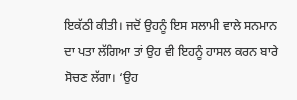ਇਕੱਠੀ ਕੀਤੀ। ਜਦੋਂ ਉਹਨੂੰ ਇਸ ਸਲਾਮੀ ਵਾਲੇ ਸਨਮਾਨ ਦਾ ਪਤਾ ਲੱਗਿਆ ਤਾਂ ਉਹ ਵੀ ਇਹਨੂੰ ਹਾਸਲ ਕਰਨ ਬਾਰੇ ਸੋਚਣ ਲੱਗਾ। ‘ਉਹ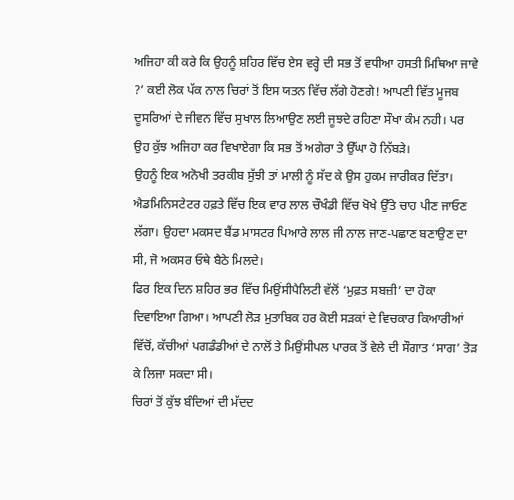ਅਜਿਹਾ ਕੀ ਕਰੇ ਕਿ ਉਹਨੂੰ ਸ਼ਹਿਰ ਵਿੱਚ ਏਸ ਵਰ੍ਹੇ ਦੀ ਸਭ ਤੋਂ ਵਧੀਆ ਹਸਤੀ ਮਿਥਿਆ ਜਾਵੇ ?’ ਕਈ ਲੋਕ ਪੱਕ ਨਾਲ ਚਿਰਾਂ ਤੋਂ ਇਸ ਯਤਨ ਵਿੱਚ ਲੱਗੇ ਹੋਣਗੇ! ਆਪਣੀ ਵਿੱਤ ਮੂਜਬ ਦੂਸਰਿਆਂ ਦੇ ਜੀਵਨ ਵਿੱਚ ਸੁਖਾਲ ਲਿਆਉਣ ਲਈ ਜੂਝਦੇ ਰਹਿਣਾ ਸੌਖਾ ਕੰਮ ਨਹੀ। ਪਰ ਉਹ ਕੁੱਝ ਅਜਿਹਾ ਕਰ ਵਿਖਾਏਗਾ ਕਿ ਸਭ ਤੋਂ ਅਗੇਰਾ ਤੇ ਉੱਘਾ ਹੋ ਨਿੱਬੜੇ।
ਉਹਨੂੰ ਇਕ ਅਨੋਖੀ ਤਰਕੀਬ ਸੁੱਝੀ ਤਾਂ ਮਾਲੀ ਨੂੰ ਸੱਦ ਕੇ ਉਸ ਹੁਕਮ ਜਾਰੀਕਰ ਦਿੱਤਾ।
ਐਡਮਿਨਿਸਟੇਟਰ ਹਫ਼ਤੇ ਵਿੱਚ ਇਕ ਵਾਰ ਲਾਲ ਚੌਖੰਡੀ ਵਿੱਚ ਖੋਖੇ ਉੱਤੇ ਚਾਹ ਪੀਣ ਜਾਓਣ ਲੱਗਾ। ਉਹਦਾ ਮਕਸਦ ਬੈਂਡ ਮਾਸਟਰ ਪਿਆਰੇ ਲਾਲ ਜੀ ਨਾਲ ਜਾਣ-ਪਛਾਣ ਬਣਾਉਣ ਦਾ ਸੀ, ਜੋ ਅਕਸਰ ਓਥੇ ਬੈਠੇ ਮਿਲਦੇ।
ਫਿਰ ਇਕ ਦਿਨ ਸ਼ਹਿਰ ਭਰ ਵਿੱਚ ਮਿਉਂਸੀਪੈਲਿਟੀ ਵੱਲੋਂ ‘ਮੁਫ਼ਤ ਸਬਜ਼ੀ’ ਦਾ ਹੋਕਾ ਦਿਵਾਇਆ ਗਿਆ। ਆਪਣੀ ਲੋੜ ਮੁਤਾਬਿਕ ਹਰ ਕੋਈ ਸੜਕਾਂ ਦੇ ਵਿਚਕਾਰ ਕਿਆਰੀਆਂ ਵਿੱਚੋਂ, ਕੱਚੀਆਂ ਪਗਡੰਡੀਆਂ ਦੇ ਨਾਲੋਂ ਤੇ ਮਿਉਂਸੀਪਲ ਪਾਰਕ ਤੋਂ ਵੇਲੇ ਦੀ ਸੌਗਾਤ ‘ਸਾਗ’ ਤੋੜ ਕੇ ਲਿਜਾ ਸਕਦਾ ਸੀ।
ਚਿਰਾਂ ਤੋਂ ਕੁੱਝ ਬੰਦਿਆਂ ਦੀ ਮੱਦਦ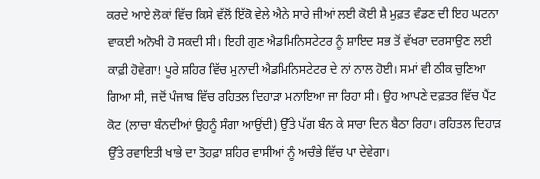ਕਰਦੇ ਆਏ ਲੋਕਾਂ ਵਿੱਚ ਕਿਸੇ ਵੱਲੋਂ ਇੱਕੋ ਵੇਲੇ ਐਨੇ ਸਾਰੇ ਜੀਆਂ ਲਈ ਕੋਈ ਸ਼ੈ ਮੁਫ਼ਤ ਵੰਡਣ ਦੀ ਇਹ ਘਟਨਾ ਵਾਕਈ ਅਨੋਖੀ ਹੋ ਸਕਦੀ ਸੀ। ਇਹੀ ਗੁਣ ਐਡਮਿਨਿਸਟੇਟਰ ਨੂੰ ਸ਼ਾਇਦ ਸਭ ਤੋਂ ਵੱਖਰਾ ਦਰਸਾਉਣ ਲਈ ਕਾਫ਼ੀ ਹੋਵੇਗਾ! ਪੂਰੇ ਸ਼ਹਿਰ ਵਿੱਚ ਮੁਨਾਦੀ ਐਡਮਿਨਿਸਟੇਟਰ ਦੇ ਨਾਂ ਨਾਲ ਹੋਈ। ਸਮਾਂ ਵੀ ਠੀਕ ਚੁਣਿਆ ਗਿਆ ਸੀ, ਜਦੋਂ ਪੰਜਾਬ ਵਿੱਚ ਰਹਿਤਲ ਦਿਹਾੜਾ ਮਨਾਇਆ ਜਾ ਰਿਹਾ ਸੀ। ਉਹ ਆਪਣੇ ਦਫ਼ਤਰ ਵਿੱਚ ਪੈਂਟ ਕੋਟ (ਲਾਚਾ ਬੰਨਦੀਆਂ ਉਹਨੂੰ ਸੰਗਾ ਆਉਂਦੀ) ਉੱਤੇ ਪੱਗ ਬੰਨ ਕੇ ਸਾਰਾ ਦਿਨ ਬੈਠਾ ਰਿਹਾ। ਰਹਿਤਲ ਦਿਹਾੜ ਉੱਤੇ ਰਵਾਇਤੀ ਖਾਭੇ ਦਾ ਤੋਹਫ਼ਾ ਸ਼ਹਿਰ ਵਾਸੀਆਂ ਨੂੰ ਅਚੰਭੇ ਵਿੱਚ ਪਾ ਦੇਵੇਗਾ।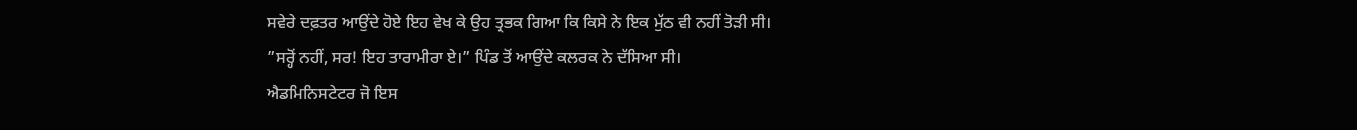ਸਵੇਰੇ ਦਫ਼ਤਰ ਆਉਂਦੇ ਹੋਏ ਇਹ ਵੇਖ ਕੇ ਉਹ ਤ੍ਰਭਕ ਗਿਆ ਕਿ ਕਿਸੇ ਨੇ ਇਕ ਮੁੱਠ ਵੀ ਨਹੀਂ ਤੋੜੀ ਸੀ।
”ਸਰ੍ਹੋਂ ਨਹੀਂ, ਸਰ! ਇਹ ਤਾਰਾਮੀਰਾ ਏ।” ਪਿੰਡ ਤੋਂ ਆਉਂਦੇ ਕਲਰਕ ਨੇ ਦੱਸਿਆ ਸੀ।
ਐਡਮਿਨਿਸਟੇਟਰ ਜੋ ਇਸ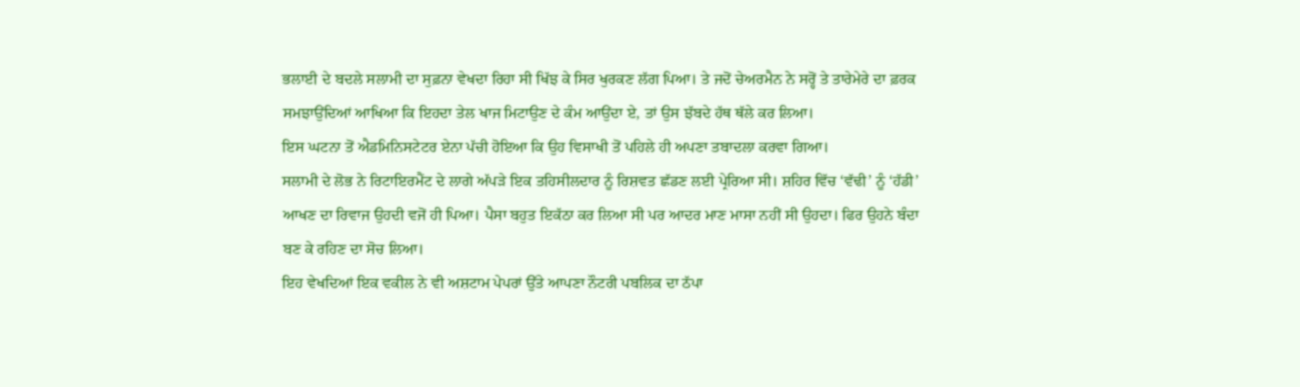ਭਲਾਈ ਦੇ ਬਦਲੇ ਸਲਾਮੀ ਦਾ ਸੁਫ਼ਨਾ ਵੇਖਦਾ ਰਿਹਾ ਸੀ ਖਿੱਝ ਕੇ ਸਿਰ ਖੁਰਕਣ ਲੱਗ ਪਿਆ। ਤੇ ਜਦੋਂ ਚੇਅਰਮੈਨ ਨੇ ਸਰ੍ਹੋਂ ਤੇ ਤਾਰੇਮੇਰੇ ਦਾ ਫ਼ਰਕ ਸਮਝਾਉਂਦਿਆਂ ਆਖਿਆ ਕਿ ਇਹਦਾ ਤੇਲ ਖਾਜ ਮਿਟਾਉਣ ਦੇ ਕੰਮ ਆਉਂਦਾ ਏ, ਤਾਂ ਉਸ ਝੱਬਦੇ ਹੱਥ ਥੱਲੇ ਕਰ ਲਿਆ।
ਇਸ ਘਟਨਾ ਤੋਂ ਐਡਮਿਨਿਸਟੇਟਰ ਏਨਾ ਪੱਚੀ ਹੋਇਆ ਕਿ ਉਹ ਵਿਸਾਖੀ ਤੋਂ ਪਹਿਲੇ ਹੀ ਅਪਣਾ ਤਬਾਦਲਾ ਕਰਵਾ ਗਿਆ।
ਸਲਾਮੀ ਦੇ ਲੋਭ ਨੇ ਰਿਟਾਇਰਮੈਂਟ ਦੇ ਲਾਗੇ ਅੱਪੜੇ ਇਕ ਤਹਿਸੀਲਦਾਰ ਨੂੰ ਰਿਸ਼ਵਤ ਛੱਡਣ ਲਈ ਪ੍ਰੇਰਿਆ ਸੀ। ਸ਼ਹਿਰ ਵਿੱਚ ‘ਵੱਢੀ’ ਨੂੰ ‘ਹੱਡੀ’ ਆਖਣ ਦਾ ਰਿਵਾਜ ਉਹਦੀ ਵਜੋਂ ਹੀ ਪਿਆ। ਪੈਸਾ ਬਹੁਤ ਇਕੱਠਾ ਕਰ ਲਿਆ ਸੀ ਪਰ ਆਦਰ ਮਾਣ ਮਾਸਾ ਨਹੀਂ ਸੀ ਉਹਦਾ। ਫਿਰ ਉਹਨੇ ਬੰਦਾ ਬਣ ਕੇ ਰਹਿਣ ਦਾ ਸੋਚ ਲਿਆ।
ਇਹ ਵੇਖਦਿਆਂ ਇਕ ਵਕੀਲ ਨੇ ਵੀ ਅਸ਼ਟਾਮ ਪੇਪਰਾਂ ਉੱਤੇ ਆਪਣਾ ਨੌਟਰੀ ਪਬਲਿਕ ਦਾ ਠੱਪਾ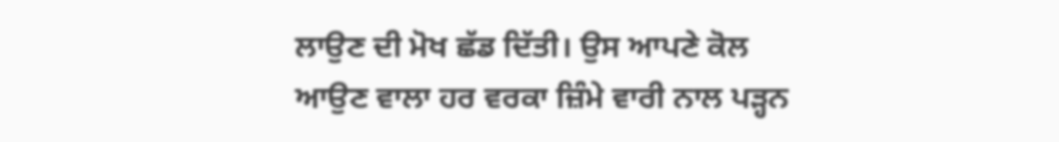ਲਾਉਣ ਦੀ ਮੋਖ ਛੱਡ ਦਿੱਤੀ। ਉਸ ਆਪਣੇ ਕੋਲ ਆਉਣ ਵਾਲਾ ਹਰ ਵਰਕਾ ਜ਼ਿੰਮੇ ਵਾਰੀ ਨਾਲ ਪੜ੍ਹਨ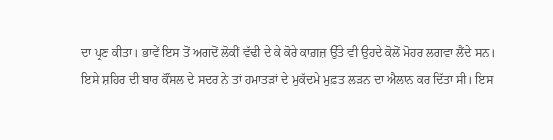ਦਾ ਪ੍ਰਣ ਕੀਤਾ। ਭਾਵੇਂ ਇਸ ਤੋਂ ਅਗਦੋਂ ਲੋਕੀਂ ਵੱਢੀ ਦੇ ਕੇ ਕੋਰੇ ਕਾਗ਼ਜ਼ ਉੱਤੇ ਵੀ ਉਹਦੇ ਕੋਲੋਂ ਮੋਹਰ ਲਗਵਾ ਲੈਂਦੇ ਸਨ।
ਇਸੇ ਸ਼ਹਿਰ ਦੀ ਬਾਰ ਕੌਂਸਲ ਦੇ ਸਦਰ ਨੇ ਤਾਂ ਹਮਾਤੜਾਂ ਦੇ ਮੁਕੱਦਮੇ ਮੁਫ਼ਤ ਲੜਨ ਦਾ ਐਲਾਨ ਕਰ ਦਿੱਤਾ ਸੀ। ਇਸ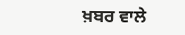ਖ਼ਬਰ ਵਾਲੇ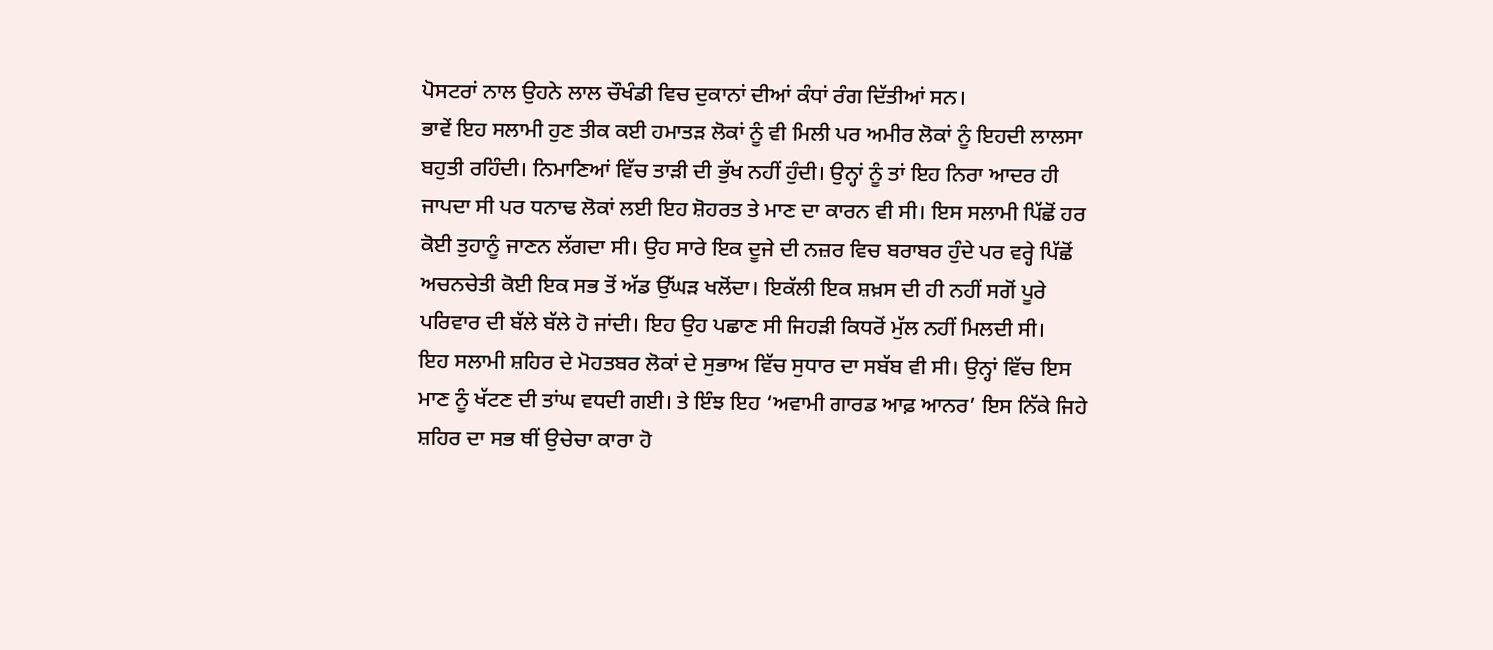ਪੋਸਟਰਾਂ ਨਾਲ ਉਹਨੇ ਲਾਲ ਚੌਖੰਡੀ ਵਿਚ ਦੁਕਾਨਾਂ ਦੀਆਂ ਕੰਧਾਂ ਰੰਗ ਦਿੱਤੀਆਂ ਸਨ।
ਭਾਵੇਂ ਇਹ ਸਲਾਮੀ ਹੁਣ ਤੀਕ ਕਈ ਹਮਾਤੜ ਲੋਕਾਂ ਨੂੰ ਵੀ ਮਿਲੀ ਪਰ ਅਮੀਰ ਲੋਕਾਂ ਨੂੰ ਇਹਦੀ ਲਾਲਸਾ ਬਹੁਤੀ ਰਹਿੰਦੀ। ਨਿਮਾਣਿਆਂ ਵਿੱਚ ਤਾੜੀ ਦੀ ਭੁੱਖ ਨਹੀਂ ਹੁੰਦੀ। ਉਨ੍ਹਾਂ ਨੂੰ ਤਾਂ ਇਹ ਨਿਰਾ ਆਦਰ ਹੀ ਜਾਪਦਾ ਸੀ ਪਰ ਧਨਾਢ ਲੋਕਾਂ ਲਈ ਇਹ ਸ਼ੋਹਰਤ ਤੇ ਮਾਣ ਦਾ ਕਾਰਨ ਵੀ ਸੀ। ਇਸ ਸਲਾਮੀ ਪਿੱਛੋਂ ਹਰ ਕੋਈ ਤੁਹਾਨੂੰ ਜਾਣਨ ਲੱਗਦਾ ਸੀ। ਉਹ ਸਾਰੇ ਇਕ ਦੂਜੇ ਦੀ ਨਜ਼ਰ ਵਿਚ ਬਰਾਬਰ ਹੁੰਦੇ ਪਰ ਵਰ੍ਹੇ ਪਿੱਛੋਂ ਅਚਨਚੇਤੀ ਕੋਈ ਇਕ ਸਭ ਤੋਂ ਅੱਡ ਉੱਘੜ ਖਲੋਂਦਾ। ਇਕੱਲੀ ਇਕ ਸ਼ਖ਼ਸ ਦੀ ਹੀ ਨਹੀਂ ਸਗੋਂ ਪੂਰੇ ਪਰਿਵਾਰ ਦੀ ਬੱਲੇ ਬੱਲੇ ਹੋ ਜਾਂਦੀ। ਇਹ ਉਹ ਪਛਾਣ ਸੀ ਜਿਹੜੀ ਕਿਧਰੋਂ ਮੁੱਲ ਨਹੀਂ ਮਿਲਦੀ ਸੀ।
ਇਹ ਸਲਾਮੀ ਸ਼ਹਿਰ ਦੇ ਮੋਹਤਬਰ ਲੋਕਾਂ ਦੇ ਸੁਭਾਅ ਵਿੱਚ ਸੁਧਾਰ ਦਾ ਸਬੱਬ ਵੀ ਸੀ। ਉਨ੍ਹਾਂ ਵਿੱਚ ਇਸ ਮਾਣ ਨੂੰ ਖੱਟਣ ਦੀ ਤਾਂਘ ਵਧਦੀ ਗਈ। ਤੇ ਇੰਝ ਇਹ ‘ਅਵਾਮੀ ਗਾਰਡ ਆਫ਼ ਆਨਰ’ ਇਸ ਨਿੱਕੇ ਜਿਹੇ ਸ਼ਹਿਰ ਦਾ ਸਭ ਥੀਂ ਉਚੇਚਾ ਕਾਰਾ ਹੋ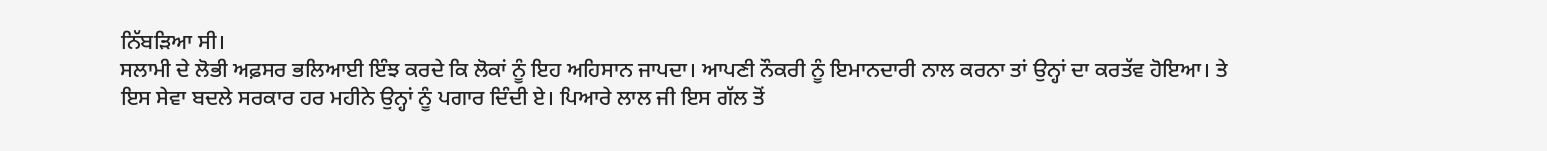ਨਿੱਬੜਿਆ ਸੀ।
ਸਲਾਮੀ ਦੇ ਲੋਭੀ ਅਫ਼ਸਰ ਭਲਿਆਈ ਇੰਝ ਕਰਦੇ ਕਿ ਲੋਕਾਂ ਨੂੰ ਇਹ ਅਹਿਸਾਨ ਜਾਪਦਾ। ਆਪਣੀ ਨੌਕਰੀ ਨੂੰ ਇਮਾਨਦਾਰੀ ਨਾਲ ਕਰਨਾ ਤਾਂ ਉਨ੍ਹਾਂ ਦਾ ਕਰਤੱਵ ਹੋਇਆ। ਤੇ ਇਸ ਸੇਵਾ ਬਦਲੇ ਸਰਕਾਰ ਹਰ ਮਹੀਨੇ ਉਨ੍ਹਾਂ ਨੂੰ ਪਗਾਰ ਦਿੰਦੀ ਏ। ਪਿਆਰੇ ਲਾਲ ਜੀ ਇਸ ਗੱਲ ਤੋਂ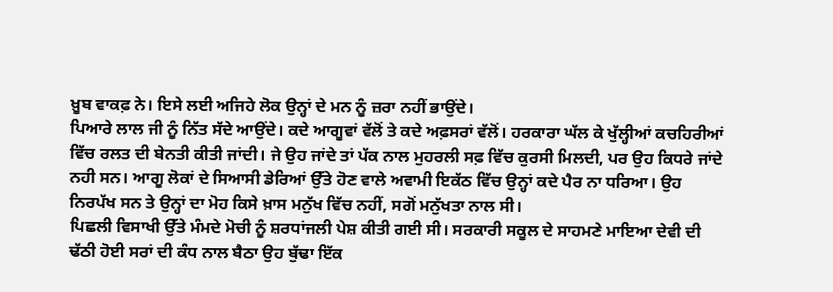ਖ਼ੂਬ ਵਾਕਫ਼ ਨੇ। ਇਸੇ ਲਈ ਅਜਿਹੇ ਲੋਕ ਉਨ੍ਹਾਂ ਦੇ ਮਨ ਨੂੰ ਜ਼ਰਾ ਨਹੀਂ ਭਾਉਂਦੇ।
ਪਿਆਰੇ ਲਾਲ ਜੀ ਨੂੰ ਨਿੱਤ ਸੱਦੇ ਆਉਂਦੇ। ਕਦੇ ਆਗੂਵਾਂ ਵੱਲੋਂ ਤੇ ਕਦੇ ਅਫ਼ਸਰਾਂ ਵੱਲੋਂ। ਹਰਕਾਰਾ ਘੱਲ ਕੇ ਖੁੱਲ੍ਹੀਆਂ ਕਚਹਿਰੀਆਂ ਵਿੱਚ ਰਲਤ ਦੀ ਬੇਨਤੀ ਕੀਤੀ ਜਾਂਦੀ। ਜੇ ਉਹ ਜਾਂਦੇ ਤਾਂ ਪੱਕ ਨਾਲ ਮੁਹਰਲੀ ਸਫ਼ ਵਿੱਚ ਕੁਰਸੀ ਮਿਲਦੀ, ਪਰ ਉਹ ਕਿਧਰੇ ਜਾਂਦੇ ਨਹੀ ਸਨ। ਆਗੂ ਲੋਕਾਂ ਦੇ ਸਿਆਸੀ ਡੇਰਿਆਂ ਉੱਤੇ ਹੋਣ ਵਾਲੇ ਅਵਾਮੀ ਇਕੱਠ ਵਿੱਚ ਉਨ੍ਹਾਂ ਕਦੇ ਪੈਰ ਨਾ ਧਰਿਆ। ਉਹ ਨਿਰਪੱਖ ਸਨ ਤੇ ਉਨ੍ਹਾਂ ਦਾ ਮੋਹ ਕਿਸੇ ਖ਼ਾਸ ਮਨੁੱਖ ਵਿੱਚ ਨਹੀਂ, ਸਗੋਂ ਮਨੁੱਖਤਾ ਨਾਲ ਸੀ।
ਪਿਛਲੀ ਵਿਸਾਖੀ ਉੱਤੇ ਮੰਮਦੇ ਮੋਚੀ ਨੂੰ ਸ਼ਰਧਾਂਜਲੀ ਪੇਸ਼ ਕੀਤੀ ਗਈ ਸੀ। ਸਰਕਾਰੀ ਸਕੂਲ ਦੇ ਸਾਹਮਣੇ ਮਾਇਆ ਦੇਵੀ ਦੀ ਢੱਠੀ ਹੋਈ ਸਰਾਂ ਦੀ ਕੰਧ ਨਾਲ ਬੈਠਾ ਉਹ ਬੁੱਢਾ ਇੱਕ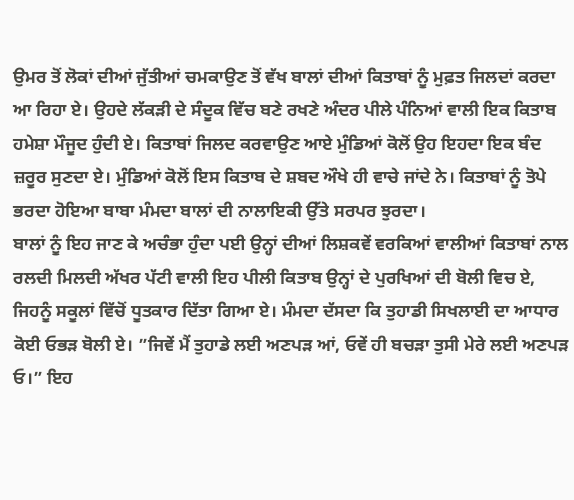ਉਮਰ ਤੋਂ ਲੋਕਾਂ ਦੀਆਂ ਜੁੱਤੀਆਂ ਚਮਕਾਉਣ ਤੋਂ ਵੱਖ ਬਾਲਾਂ ਦੀਆਂ ਕਿਤਾਬਾਂ ਨੂੰ ਮੁਫ਼ਤ ਜਿਲਦਾਂ ਕਰਦਾ ਆ ਰਿਹਾ ਏ। ਉਹਦੇ ਲੱਕੜੀ ਦੇ ਸੰਦੂਕ ਵਿੱਚ ਬਣੇ ਰਖਣੇ ਅੰਦਰ ਪੀਲੇ ਪੰਨਿਆਂ ਵਾਲੀ ਇਕ ਕਿਤਾਬ ਹਮੇਸ਼ਾ ਮੌਜੂਦ ਹੁੰਦੀ ਏ। ਕਿਤਾਬਾਂ ਜਿਲਦ ਕਰਵਾਉਣ ਆਏ ਮੁੰਡਿਆਂ ਕੋਲੋਂ ਉਹ ਇਹਦਾ ਇਕ ਬੰਦ ਜ਼ਰੂਰ ਸੁਣਦਾ ਏ। ਮੁੰਡਿਆਂ ਕੋਲੋਂ ਇਸ ਕਿਤਾਬ ਦੇ ਸ਼ਬਦ ਔਖੇ ਹੀ ਵਾਚੇ ਜਾਂਦੇ ਨੇ। ਕਿਤਾਬਾਂ ਨੂੰ ਤੋਪੇ ਭਰਦਾ ਹੋਇਆ ਬਾਬਾ ਮੰਮਦਾ ਬਾਲਾਂ ਦੀ ਨਾਲਾਇਕੀ ਉੱਤੇ ਸਰਪਰ ਝੁਰਦਾ।
ਬਾਲਾਂ ਨੂੰ ਇਹ ਜਾਣ ਕੇ ਅਚੰਭਾ ਹੁੰਦਾ ਪਈ ਉਨ੍ਹਾਂ ਦੀਆਂ ਲਿਸ਼ਕਵੇਂ ਵਰਕਿਆਂ ਵਾਲੀਆਂ ਕਿਤਾਬਾਂ ਨਾਲ ਰਲਦੀ ਮਿਲਦੀ ਅੱਖਰ ਪੱਟੀ ਵਾਲੀ ਇਹ ਪੀਲੀ ਕਿਤਾਬ ਉਨ੍ਹਾਂ ਦੇ ਪੁਰਖਿਆਂ ਦੀ ਬੋਲੀ ਵਿਚ ਏ, ਜਿਹਨੂੰ ਸਕੂਲਾਂ ਵਿੱਚੋਂ ਧੂਤਕਾਰ ਦਿੱਤਾ ਗਿਆ ਏ। ਮੰਮਦਾ ਦੱਸਦਾ ਕਿ ਤੁਹਾਡੀ ਸਿਖਲਾਈ ਦਾ ਆਧਾਰ ਕੋਈ ਓਭੜ ਬੋਲੀ ਏ। ”ਜਿਵੇਂ ਮੈਂ ਤੁਹਾਡੇ ਲਈ ਅਣਪੜ ਆਂ, ਓਵੇਂ ਹੀ ਬਚੜਾ ਤੁਸੀ ਮੇਰੇ ਲਈ ਅਣਪੜ ਓ।” ਇਹ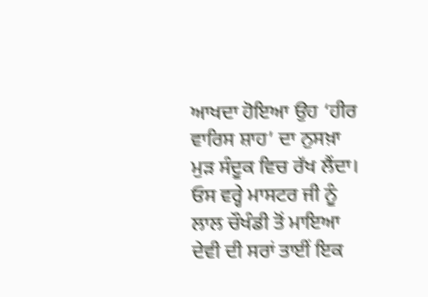ਆਖਦਾ ਹੋਇਆ ਉਹ ‘ਹੀਰ ਵਾਰਿਸ ਸ਼ਾਹ’ ਦਾ ਨੁਸਖ਼ਾ ਮੁੜ ਸੰਦੂਕ ਵਿਚ ਰੱਖ ਲੈਂਦਾ।
ਓਸ ਵਰ੍ਹੇ ਮਾਸਟਰ ਜੀ ਨੂੰ ਲਾਲ ਚੌਖੰਡੀ ਤੋਂ ਮਾਇਆ ਦੇਵੀ ਦੀ ਸਰਾਂ ਤਾਈਂ ਇਕ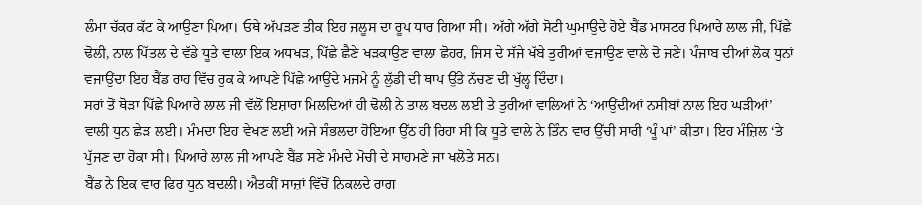ਲੰਮਾ ਚੱਕਰ ਕੱਟ ਕੇ ਆਉਣਾ ਪਿਆ। ਓਥੇ ਅੱਪੜਣ ਤੀਕ ਇਹ ਜਲੂਸ ਦਾ ਰੂਪ ਧਾਰ ਗਿਆ ਸੀ। ਅੱਗੇ ਅੱਗੇ ਸੋਟੀ ਘੁਮਾਉਦੇ ਹੋਏ ਬੈਂਡ ਮਾਸਟਰ ਪਿਆਰੇ ਲਾਲ ਜੀ, ਪਿੱਛੇ ਢੋਲੀ, ਨਾਲ ਪਿੱਤਲ ਦੇ ਵੱਡੇ ਧੂਤੇ ਵਾਲਾ ਇਕ ਅਧਖੜ, ਪਿੱਛੇ ਛੈਣੇ ਖੜਕਾਉਣ ਵਾਲਾ ਛੋਹਰ, ਜਿਸ ਦੇ ਸੱਜੇ ਖੱਬੇ ਤੁਰੀਆਂ ਵਜਾਉਣ ਵਾਲੇ ਦੋ ਜਣੇ। ਪੰਜਾਬ ਦੀਆਂ ਲੋਕ ਧੁਨਾਂ ਵਜਾਉਂਦਾ ਇਹ ਬੈਂਡ ਰਾਹ ਵਿੱਚ ਰੁਕ ਕੇ ਆਪਣੇ ਪਿੱਛੇ ਆਉਂਦੇ ਮਜਮੇ ਨੂੰ ਲੁੱਡੀ ਦੀ ਥਾਪ ਉੱਤੇ ਨੱਚਣ ਦੀ ਖੁੱਲ੍ਹ ਦਿੰਦਾ।
ਸਰਾਂ ਤੋਂ ਥੋੜਾ ਪਿੱਛੇ ਪਿਆਰੇ ਲਾਲ ਜੀ ਵੱਲੋਂ ਇਸ਼ਾਰਾ ਮਿਲਦਿਆਂ ਹੀ ਢੋਲੀ ਨੇ ਤਾਲ ਬਦਲ ਲਈ ਤੇ ਤੁਰੀਆਂ ਵਾਲਿਆਂ ਨੇ ‘ਆਉਂਦੀਆਂ ਨਸੀਬਾਂ ਨਾਲ ਇਹ ਘੜੀਆਂ’ ਵਾਲੀ ਧੁਨ ਛੇੜ ਲਈ। ਮੰਮਦਾ ਇਹ ਵੇਖਣ ਲਈ ਅਜੇ ਸੰਭਲਦਾ ਹੋਇਆ ਉੱਠ ਹੀ ਰਿਹਾ ਸੀ ਕਿ ਧੂਤੇ ਵਾਲੇ ਨੇ ਤਿੰਨ ਵਾਰ ਉੱਚੀ ਸਾਰੀ ‘ਪੂੰ ਪਾਂ’ ਕੀਤਾ। ਇਹ ਮੰਜ਼ਿਲ ‘ਤੇ ਪੁੱਜਣ ਦਾ ਹੋਕਾ ਸੀ। ਪਿਆਰੇ ਲਾਲ ਜੀ ਆਪਣੇ ਬੈਂਡ ਸਣੇ ਮੰਮਦੇ ਮੋਚੀ ਦੇ ਸਾਹਮਣੇ ਜਾ ਖਲੋਤੇ ਸਨ।
ਬੈਂਡ ਨੇ ਇਕ ਵਾਰ ਫਿਰ ਧੁਨ ਬਦਲੀ। ਐਤਕੀਂ ਸਾਜ਼ਾਂ ਵਿੱਚੋਂ ਨਿਕਲਦੇ ਰਾਗ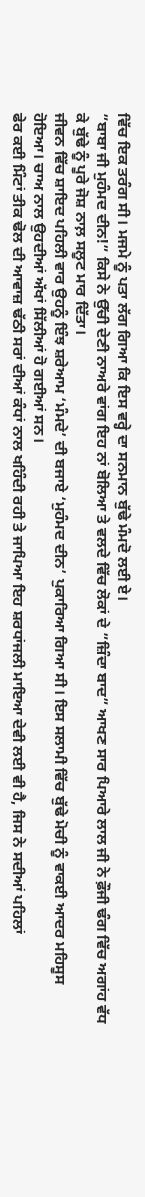ਵਿੱਚ ਇਕ ਤਰੰਗ ਸੀ। ਮਜਮੇ ਨੂੰ ਪਤਾ ਲੱਗ ਗਿਆ ਕਿ ਇਸ ਵਰ੍ਹੇ ਦਾ ਸਨਮਾਨ ਬੁੱਢੇ ਮੰਮਦੋ ਲਈ ਏ।
”ਬਾਬਾ ਜੀ ਮੁਹੰਮਦ ਦੀਨ!” ਕਿਸੇ ਨੇ ਉੱਚੀ ਦੇਣੀ ਨਾਅਰੇ ਵਾਂਗ ਇਹ ਨਾਂ ਬੋਲਿਆ ਤੇ ਵਲਦੇ ਵਿੱਚ ਲੋਕਾਂ ਦੇ ”ਜ਼ਿੰਦਾ ਬਾਦ” ਆਖਣ ਸਾਰ ਪਿਆਰੇ ਲਾਲ ਜੀ ਨੇ ਫ਼ੌਜੀ ਢੰਗ ਵਿੱਚ ਅਗਾਂਹ ਵੱਧ ਕੇ ਬੁੱਢੇ ਨੂੰ ਪੂਰੇ ਜੋਸ਼ ਨਾਲ਼ ਸਲੂਟ ਮਾਰ ਦਿੱਤਾ।
ਜੀਵਨ ਵਿੱਚ ਸ਼ਾਇਦ ਪਹਿਲੀ ਵਾਰ ਉਹਨੂੰ ਇੰਝ ਸ਼ਰੇਆਮ ‘ਮੰਮਦੇ’ ਦੀ ਬਜਾਏ ‘ਮੁਹੰਮਦ ਦੀਨ’ ਪੁਕਾਰਿਆ ਗਿਆ ਸੀ। ਇਸ ਸਲਾਮੀ ਵਿੱਚ ਬੁੱਢੇ ਮੋਚੀ ਨੂੰ ਵਾਕਈ ਆਦਰ ਮਹਿਸੂਸ ਹੋਇਆ। ਚਾਅ ਨਾਲ ਉਹਦੀਆਂ ਅੱਖਾਂ ਸਿੱਲੀਆਂ ਹੋ ਗਈਆਂ ਸਨ।
ਫੇਰ ਕਈ ਮਿੰਟਾਂ ਤੀਕ ਢੋਲ ਦੀ ਆਵਾਜ਼ ਢੱਠੀ ਸਰਾਂ ਦੀਆਂ ਕੰਧਾਂ ਨਾਲ ਖਹਿੰਦੀ ਰਹੀ ਤੇ ਜਾਪਿਆ ਇਹ ਸ਼ਰਧਾਂਜਲੀ ਮਾਇਆ ਦੇਵੀ ਲਈ ਵੀ ਹੈ, ਜਿਸ ਨੇ ਸਦੀਆਂ ਪਹਿਲਾਂ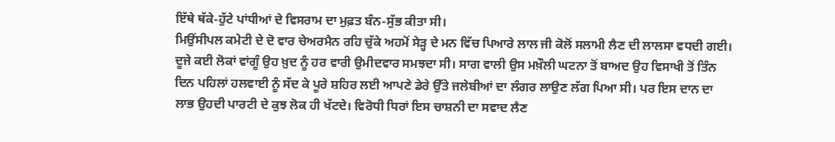ਇੱਥੇ ਥੱਕੇ-ਹੁੱਟੇ ਪਾਂਧੀਆਂ ਦੇ ਵਿਸਰਾਮ ਦਾ ਮੁਫ਼ਤ ਬੰਨ-ਸੁੱਭ ਕੀਤਾ ਸੀ।
ਮਿਉਂਸੀਪਲ ਕਮੇਟੀ ਦੇ ਦੋ ਵਾਰ ਚੇਅਰਮੈਨ ਰਹਿ ਚੁੱਕੇ ਅਹਮੋਂ ਸੇੜ੍ਹ ਦੇ ਮਨ ਵਿੱਚ ਪਿਆਰੇ ਲਾਲ ਜੀ ਕੋਲੋਂ ਸਲਾਮੀ ਲੈਣ ਦੀ ਲਾਲਸਾ ਵਧਦੀ ਗਈ। ਦੂਜੇ ਕਈ ਲੋਕਾਂ ਵਾਂਗੂੰ ਉਹ ਖ਼ੁਦ ਨੂੰ ਹਰ ਵਾਰੀ ਉਮੀਦਵਾਰ ਸਮਝਦਾ ਸੀ। ਸਾਗ ਵਾਲੀ ਉਸ ਮਖ਼ੌਲੀ ਘਟਨਾ ਤੋਂ ਬਾਅਦ ਉਹ ਵਿਸਾਖੀ ਤੋਂ ਤਿੰਨ ਦਿਨ ਪਹਿਲਾਂ ਹਲਵਾਈ ਨੂੰ ਸੱਦ ਕੇ ਪੂਰੇ ਸ਼ਹਿਰ ਲਈ ਆਪਣੇ ਡੇਰੇ ਉੱਤੇ ਜਲੇਬੀਆਂ ਦਾ ਲੰਗਰ ਲਾਉਣ ਲੱਗ ਪਿਆ ਸੀ। ਪਰ ਇਸ ਦਾਨ ਦਾ ਲਾਭ ਉਹਦੀ ਪਾਰਟੀ ਦੇ ਕੁਝ ਲੋਕ ਹੀ ਖੱਟਦੇ। ਵਿਰੋਧੀ ਧਿਰਾਂ ਇਸ ਚਾਸ਼ਨੀ ਦਾ ਸਵਾਦ ਲੈਣ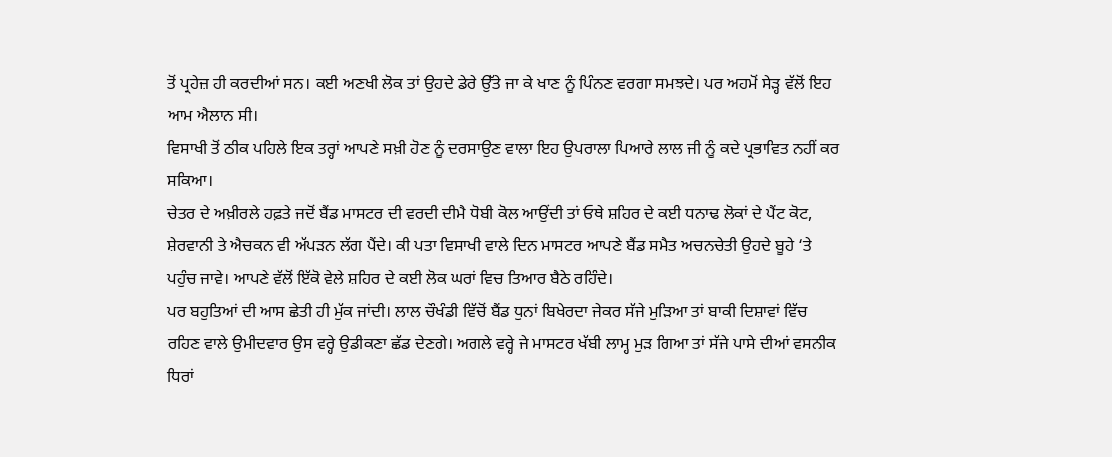ਤੋਂ ਪ੍ਰਹੇਜ਼ ਹੀ ਕਰਦੀਆਂ ਸਨ। ਕਈ ਅਣਖੀ ਲੋਕ ਤਾਂ ਉਹਦੇ ਡੇਰੇ ਉੱਤੇ ਜਾ ਕੇ ਖਾਣ ਨੂੰ ਪਿੰਨਣ ਵਰਗਾ ਸਮਝਦੇ। ਪਰ ਅਹਮੋਂ ਸੇੜ੍ਹ ਵੱਲੋਂ ਇਹ ਆਮ ਐਲਾਨ ਸੀ।
ਵਿਸਾਖੀ ਤੋਂ ਠੀਕ ਪਹਿਲੇ ਇਕ ਤਰ੍ਹਾਂ ਆਪਣੇ ਸਖ਼ੀ ਹੋਣ ਨੂੰ ਦਰਸਾਉਣ ਵਾਲਾ ਇਹ ਉਪਰਾਲਾ ਪਿਆਰੇ ਲਾਲ ਜੀ ਨੂੰ ਕਦੇ ਪ੍ਰਭਾਵਿਤ ਨਹੀਂ ਕਰ ਸਕਿਆ।
ਚੇਤਰ ਦੇ ਅਖ਼ੀਰਲੇ ਹਫ਼ਤੇ ਜਦੋਂ ਬੈਂਡ ਮਾਸਟਰ ਦੀ ਵਰਦੀ ਦੀਮੈ ਧੋਬੀ ਕੋਲ ਆਉਂਦੀ ਤਾਂ ਓਥੇ ਸ਼ਹਿਰ ਦੇ ਕਈ ਧਨਾਢ ਲੋਕਾਂ ਦੇ ਪੈਂਟ ਕੋਟ, ਸ਼ੇਰਵਾਨੀ ਤੇ ਐਚਕਨ ਵੀ ਅੱਪੜਨ ਲੱਗ ਪੈਂਦੇ। ਕੀ ਪਤਾ ਵਿਸਾਖੀ ਵਾਲੇ ਦਿਨ ਮਾਸਟਰ ਆਪਣੇ ਬੈਂਡ ਸਮੈਤ ਅਚਨਚੇਤੀ ਉਹਦੇ ਬੂਹੇ ‘ਤੇ ਪਹੁੰਚ ਜਾਵੇ। ਆਪਣੇ ਵੱਲੋਂ ਇੱਕੋ ਵੇਲੇ ਸ਼ਹਿਰ ਦੇ ਕਈ ਲੋਕ ਘਰਾਂ ਵਿਚ ਤਿਆਰ ਬੈਠੇ ਰਹਿੰਦੇ।
ਪਰ ਬਹੁਤਿਆਂ ਦੀ ਆਸ ਛੇਤੀ ਹੀ ਮੁੱਕ ਜਾਂਦੀ। ਲਾਲ ਚੌਖੰਡੀ ਵਿੱਚੋਂ ਬੈਂਡ ਧੁਨਾਂ ਬਿਖੇਰਦਾ ਜੇਕਰ ਸੱਜੇ ਮੁੜਿਆ ਤਾਂ ਬਾਕੀ ਦਿਸ਼ਾਵਾਂ ਵਿੱਚ ਰਹਿਣ ਵਾਲੇ ਉਮੀਦਵਾਰ ਉਸ ਵਰ੍ਹੇ ਉਡੀਕਣਾ ਛੱਡ ਦੇਣਗੇ। ਅਗਲੇ ਵਰ੍ਹੇ ਜੇ ਮਾਸਟਰ ਖੱਬੀ ਲਾਮ੍ਹ ਮੁੜ ਗਿਆ ਤਾਂ ਸੱਜੇ ਪਾਸੇ ਦੀਆਂ ਵਸਨੀਕ ਧਿਰਾਂ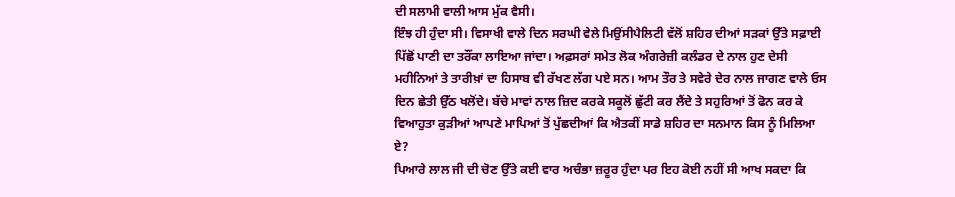ਦੀ ਸਲਾਮੀ ਵਾਲੀ ਆਸ ਮੁੱਕ ਵੈਸੀ।
ਇੰਝ ਹੀ ਹੁੰਦਾ ਸੀ। ਵਿਸਾਖੀ ਵਾਲੇ ਦਿਨ ਸਰਘੀ ਵੇਲੇ ਮਿਉਂਸੀਪੈਲਿਟੀ ਵੱਲੋਂ ਸ਼ਹਿਰ ਦੀਆਂ ਸੜਕਾਂ ਉੱਤੇ ਸਫ਼ਾਈ ਪਿੱਛੋਂ ਪਾਣੀ ਦਾ ਤਰੌਂਕਾ ਲਾਇਆ ਜਾਂਦਾ। ਅਫ਼ਸਰਾਂ ਸਮੇਤ ਲੋਕ ਅੰਗਰੇਜ਼ੀ ਕਲੰਡਰ ਦੇ ਨਾਲ ਹੁਣ ਦੇਸੀ ਮਹੀਨਿਆਂ ਤੇ ਤਾਰੀਖ਼ਾਂ ਦਾ ਹਿਸਾਬ ਵੀ ਰੱਖਣ ਲੱਗ ਪਏ ਸਨ। ਆਮ ਤੌਰ ਤੇ ਸਵੇਰੇ ਦੇਰ ਨਾਲ ਜਾਗਣ ਵਾਲੇ ਓਸ ਦਿਨ ਛੇਤੀ ਉੱਠ ਖਲੋਂਦੇ। ਬੱਚੇ ਮਾਵਾਂ ਨਾਲ ਜ਼ਿਦ ਕਰਕੇ ਸਕੂਲੋਂ ਛੁੱਟੀ ਕਰ ਲੈਂਦੇ ਤੇ ਸਹੁਰਿਆਂ ਤੋਂ ਫੋਨ ਕਰ ਕੇ ਵਿਆਹੁਤਾ ਕੁੜੀਆਂ ਆਪਣੇ ਮਾਪਿਆਂ ਤੋਂ ਪੁੱਛਦੀਆਂ ਕਿ ਐਤਕੀਂ ਸਾਡੇ ਸ਼ਹਿਰ ਦਾ ਸਨਮਾਨ ਕਿਸ ਨੂੰ ਮਿਲਿਆ ਏ?
ਪਿਆਰੇ ਲਾਲ ਜੀ ਦੀ ਚੋਣ ਉੱਤੇ ਕਈ ਵਾਰ ਅਚੰਭਾ ਜ਼ਰੂਰ ਹੁੰਦਾ ਪਰ ਇਹ ਕੋਈ ਨਹੀਂ ਸੀ ਆਖ ਸਕਦਾ ਕਿ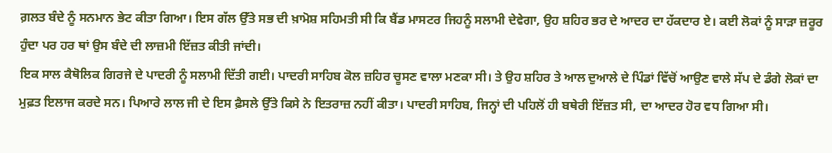ਗ਼ਲਤ ਬੰਦੇ ਨੂੰ ਸਨਮਾਨ ਭੇਟ ਕੀਤਾ ਗਿਆ। ਇਸ ਗੱਲ ਉੱਤੇ ਸਭ ਦੀ ਖ਼ਾਮੋਸ਼ ਸਹਿਮਤੀ ਸੀ ਕਿ ਬੈਂਡ ਮਾਸਟਰ ਜਿਹਨੂੰ ਸਲਾਮੀ ਦੇਵੇਗਾ, ਉਹ ਸ਼ਹਿਰ ਭਰ ਦੇ ਆਦਰ ਦਾ ਹੱਕਦਾਰ ਏ। ਕਈ ਲੋਕਾਂ ਨੂੰ ਸਾੜਾ ਜ਼ਰੂਰ ਹੁੰਦਾ ਪਰ ਹਰ ਥਾਂ ਉਸ ਬੰਦੇ ਦੀ ਲਾਜ਼ਮੀ ਇੱਜ਼ਤ ਕੀਤੀ ਜਾਂਦੀ।
ਇਕ ਸਾਲ ਕੈਥੋਲਿਕ ਗਿਰਜੇ ਦੇ ਪਾਦਰੀ ਨੂੰ ਸਲਾਮੀ ਦਿੱਤੀ ਗਈ। ਪਾਦਰੀ ਸਾਹਿਬ ਕੋਲ ਜ਼ਹਿਰ ਚੂਸਣ ਵਾਲਾ ਮਣਕਾ ਸੀ। ਤੇ ਉਹ ਸ਼ਹਿਰ ਤੇ ਆਲ ਦੁਆਲੇ ਦੇ ਪਿੰਡਾਂ ਵਿੱਚੋਂ ਆਉਣ ਵਾਲੇ ਸੱਪ ਦੇ ਡੰਗੇ ਲੋਕਾਂ ਦਾ ਮੁਫ਼ਤ ਇਲਾਜ ਕਰਦੇ ਸਨ। ਪਿਆਰੇ ਲਾਲ ਜੀ ਦੇ ਇਸ ਫ਼ੈਸਲੇ ਉੱਤੇ ਕਿਸੇ ਨੇ ਇਤਰਾਜ਼ ਨਹੀਂ ਕੀਤਾ। ਪਾਦਰੀ ਸਾਹਿਬ, ਜਿਨ੍ਹਾਂ ਦੀ ਪਹਿਲੋਂ ਹੀ ਬਥੇਰੀ ਇੱਜ਼ਤ ਸੀ, ਦਾ ਆਦਰ ਹੋਰ ਵਧ ਗਿਆ ਸੀ।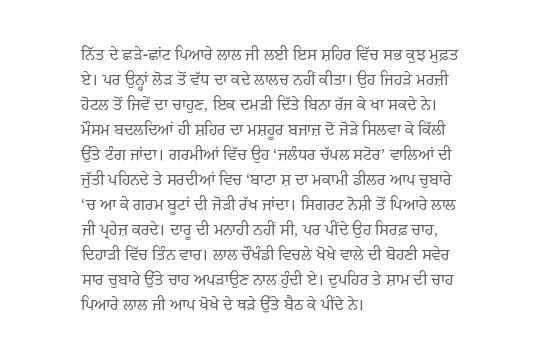ਨਿੱਤ ਦੇ ਛੜੇ-ਛਾਂਟ ਪਿਆਰੇ ਲਾਲ ਜੀ ਲਈ ਇਸ ਸ਼ਹਿਰ ਵਿੱਚ ਸਭ ਕੁਝ ਮੁਫ਼ਤ ਏ। ਪਰ ਉਨ੍ਹਾਂ ਲੋੜ ਤੋਂ ਵੱਧ ਦਾ ਕਦੇ ਲਾਲਚ ਨਹੀਂ ਕੀਤਾ। ਉਹ ਜਿਹੜੇ ਮਰਜ਼ੀ ਹੋਟਲ ਤੋਂ ਜਿਵੇਂ ਦਾ ਚਾਹੁਣ, ਇਕ ਦਮੜੀ ਦਿੱਤੇ ਬਿਨਾ ਰੱਜ ਕੇ ਖਾ ਸਕਦੇ ਨੇ। ਮੌਸਮ ਬਦਲਦਿਆਂ ਹੀ ਸ਼ਹਿਰ ਦਾ ਮਸ਼ਹੂਰ ਬਜਾਜ਼ ਦੋ ਜੋੜੇ ਸਿਲਵਾ ਕੇ ਕਿੱਲੀ ਉੱਤੇ ਟੰਗ ਜਾਂਦਾ। ਗਰਮੀਆਂ ਵਿੱਚ ਉਹ ‘ਜਲੰਧਰ ਚੱਪਲ ਸਟੋਰ’ ਵਾਲਿਆਂ ਦੀ ਜੁੱਤੀ ਪਹਿਨਦੇ ਤੇ ਸਰਦੀਆਂ ਵਿਚ ‘ਬਾਟਾ ਸ਼ ਦਾ ਮਕਾਮੀ ਡੀਲਰ ਆਪ ਚੁਬਾਰੇ ‘ਚ ਆ ਕੇ ਗਰਮ ਬੂਟਾਂ ਦੀ ਜੋੜੀ ਰੱਖ ਜਾਂਦਾ। ਸਿਗਰਟ ਨੋਸ਼ੀ ਤੋਂ ਪਿਆਰੇ ਲਾਲ ਜੀ ਪ੍ਰਹੇਜ਼ ਕਰਦੇ। ਦਾਰੂ ਦੀ ਮਨਾਹੀ ਨਹੀਂ ਸੀ, ਪਰ ਪੀਂਦੇ ਉਹ ਸਿਰਫ਼ ਚਾਹ, ਦਿਹਾੜੀ ਵਿੱਚ ਤਿੰਨ ਵਾਰ। ਲਾਲ ਚੌਖੰਡੀ ਵਿਚਲੇ ਖੋਖੇ ਵਾਲੇ ਦੀ ਬੋਹਣੀ ਸਵੇਰ ਸਾਰ ਚੁਬਾਰੇ ਉੱਤੇ ਚਾਹ ਅਪੜਾਉਣ ਨਾਲ ਹੁੰਦੀ ਏ। ਦੁਪਹਿਰ ਤੇ ਸ਼ਾਮ ਦੀ ਚਾਹ ਪਿਆਰੇ ਲਾਲ ਜੀ ਆਪ ਖੋਖੇ ਦੇ ਥੜੇ ਉੱਤੇ ਬੈਠ ਕੇ ਪੀਂਦੇ ਨੇ।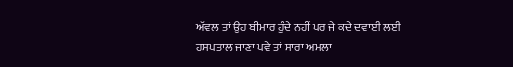ਅੱਵਲ ਤਾਂ ਉਹ ਬੀਮਾਰ ਹੁੰਦੇ ਨਹੀਂ ਪਰ ਜੇ ਕਦੇ ਦਵਾਈ ਲਈ ਹਸਪਤਾਲ ਜਾਣਾ ਪਵੇ ਤਾਂ ਸਾਰਾ ਅਮਲਾ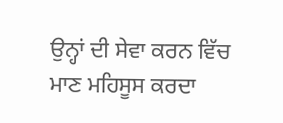ਉਨ੍ਹਾਂ ਦੀ ਸੇਵਾ ਕਰਨ ਵਿੱਚ ਮਾਣ ਮਹਿਸੂਸ ਕਰਦਾ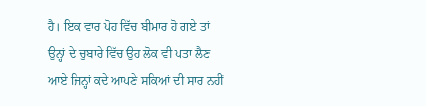ਹੈ। ਇਕ ਵਾਰ ਪੋਹ ਵਿੱਚ ਬੀਮਾਰ ਹੋ ਗਏ ਤਾਂ ਉਨ੍ਹਾਂ ਦੇ ਚੁਬਾਰੇ ਵਿੱਚ ਉਹ ਲੋਕ ਵੀ ਪਤਾ ਲੈਣ ਆਏ ਜਿਨ੍ਹਾਂ ਕਦੇ ਆਪਣੇ ਸਕਿਆਂ ਦੀ ਸਾਰ ਨਹੀਂ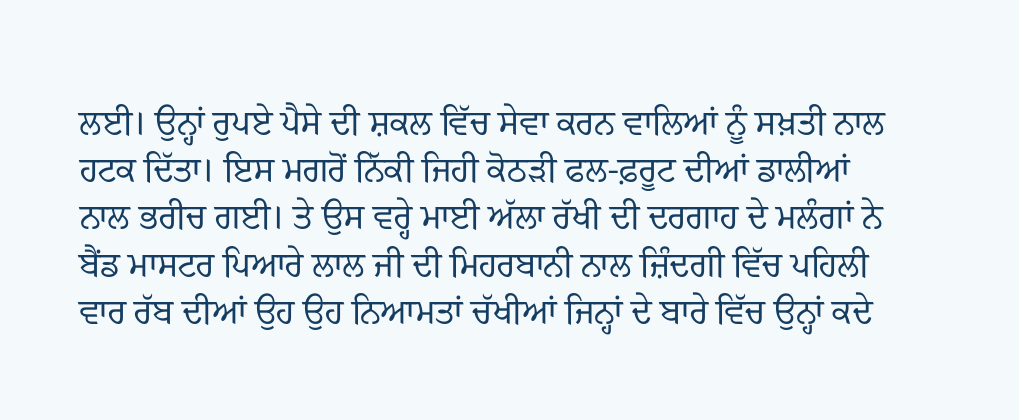ਲਈ। ਉਨ੍ਹਾਂ ਰੁਪਏ ਪੈਸੇ ਦੀ ਸ਼ਕਲ ਵਿੱਚ ਸੇਵਾ ਕਰਨ ਵਾਲਿਆਂ ਨੂੰ ਸਖ਼ਤੀ ਨਾਲ ਹਟਕ ਦਿੱਤਾ। ਇਸ ਮਗਰੋਂ ਨਿੱਕੀ ਜਿਹੀ ਕੋਠੜੀ ਫਲ-ਫ਼ਰੂਟ ਦੀਆਂ ਡਾਲੀਆਂ ਨਾਲ ਭਰੀਚ ਗਈ। ਤੇ ਉਸ ਵਰ੍ਹੇ ਮਾਈ ਅੱਲਾ ਰੱਖੀ ਦੀ ਦਰਗਾਹ ਦੇ ਮਲੰਗਾਂ ਨੇ ਬੈਂਡ ਮਾਸਟਰ ਪਿਆਰੇ ਲਾਲ ਜੀ ਦੀ ਮਿਹਰਬਾਨੀ ਨਾਲ ਜ਼ਿੰਦਗੀ ਵਿੱਚ ਪਹਿਲੀ ਵਾਰ ਰੱਬ ਦੀਆਂ ਉਹ ਉਹ ਨਿਆਮਤਾਂ ਚੱਖੀਆਂ ਜਿਨ੍ਹਾਂ ਦੇ ਬਾਰੇ ਵਿੱਚ ਉਨ੍ਹਾਂ ਕਦੇ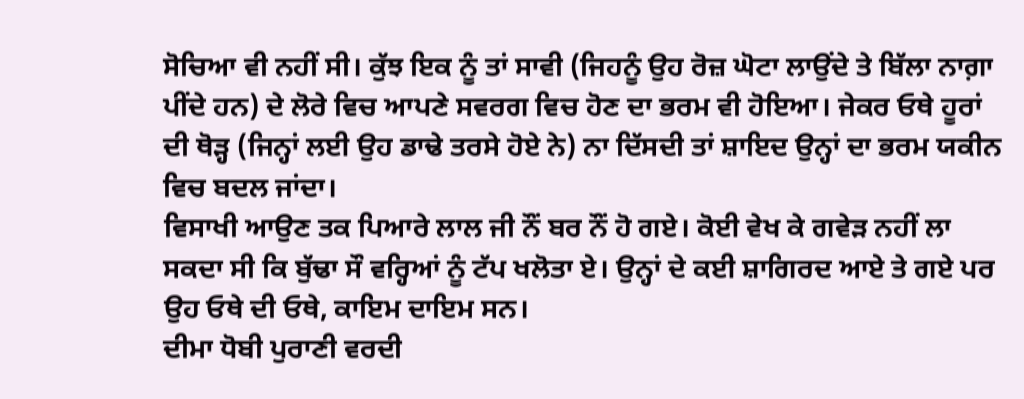ਸੋਚਿਆ ਵੀ ਨਹੀਂ ਸੀ। ਕੁੱਝ ਇਕ ਨੂੰ ਤਾਂ ਸਾਵੀ (ਜਿਹਨੂੰ ਉਹ ਰੋਜ਼ ਘੋਟਾ ਲਾਉਂਦੇ ਤੇ ਬਿੱਲਾ ਨਾਗ਼ਾ ਪੀਂਦੇ ਹਨ) ਦੇ ਲੋਰੇ ਵਿਚ ਆਪਣੇ ਸਵਰਗ ਵਿਚ ਹੋਣ ਦਾ ਭਰਮ ਵੀ ਹੋਇਆ। ਜੇਕਰ ਓਥੇ ਹੂਰਾਂ ਦੀ ਥੋੜ੍ਹ (ਜਿਨ੍ਹਾਂ ਲਈ ਉਹ ਡਾਢੇ ਤਰਸੇ ਹੋਏ ਨੇ) ਨਾ ਦਿੱਸਦੀ ਤਾਂ ਸ਼ਾਇਦ ਉਨ੍ਹਾਂ ਦਾ ਭਰਮ ਯਕੀਨ ਵਿਚ ਬਦਲ ਜਾਂਦਾ।
ਵਿਸਾਖੀ ਆਉਣ ਤਕ ਪਿਆਰੇ ਲਾਲ ਜੀ ਨੌਂ ਬਰ ਨੌਂ ਹੋ ਗਏ। ਕੋਈ ਵੇਖ ਕੇ ਗਵੇੜ ਨਹੀਂ ਲਾ ਸਕਦਾ ਸੀ ਕਿ ਬੁੱਢਾ ਸੌ ਵਰ੍ਹਿਆਂ ਨੂੰ ਟੱਪ ਖਲੋਤਾ ਏ। ਉਨ੍ਹਾਂ ਦੇ ਕਈ ਸ਼ਾਗਿਰਦ ਆਏ ਤੇ ਗਏ ਪਰ ਉਹ ਓਥੇ ਦੀ ਓਥੇ, ਕਾਇਮ ਦਾਇਮ ਸਨ।
ਦੀਮਾ ਧੋਬੀ ਪੁਰਾਣੀ ਵਰਦੀ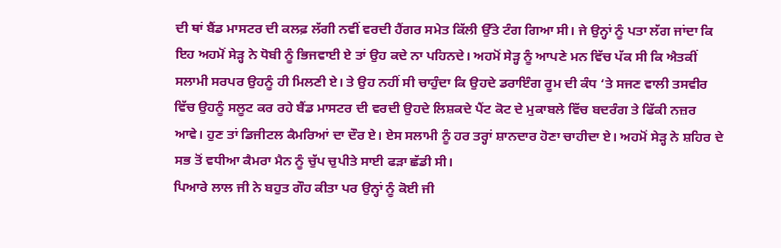ਦੀ ਥਾਂ ਬੈਂਡ ਮਾਸਟਰ ਦੀ ਕਲਫ਼ ਲੱਗੀ ਨਵੀਂ ਵਰਦੀ ਹੈਂਗਰ ਸਮੇਤ ਕਿੱਲੀ ਉੱਤੇ ਟੰਗ ਗਿਆ ਸੀ। ਜੇ ਉਨ੍ਹਾਂ ਨੂੰ ਪਤਾ ਲੱਗ ਜਾਂਦਾ ਕਿ ਇਹ ਅਹਮੋਂ ਸੇੜ੍ਹ ਨੇ ਧੋਬੀ ਨੂੰ ਭਿਜਵਾਈ ਏ ਤਾਂ ਉਹ ਕਦੇ ਨਾ ਪਹਿਨਦੇ। ਅਹਮੋਂ ਸੇੜ੍ਹ ਨੂੰ ਆਪਣੇ ਮਨ ਵਿੱਚ ਪੱਕ ਸੀ ਕਿ ਐਤਕੀਂ ਸਲਾਮੀ ਸਰਪਰ ਉਹਨੂੰ ਹੀ ਮਿਲਣੀ ਏ। ਤੇ ਉਹ ਨਹੀਂ ਸੀ ਚਾਹੁੰਦਾ ਕਿ ਉਹਦੇ ਡਰਾਇੰਗ ਰੂਮ ਦੀ ਕੰਧ ‘ਤੇ ਸਜਣ ਵਾਲੀ ਤਸਵੀਰ ਵਿੱਚ ਉਹਨੂੰ ਸਲੂਟ ਕਰ ਰਹੇ ਬੈਂਡ ਮਾਸਟਰ ਦੀ ਵਰਦੀ ਉਹਦੇ ਲਿਸ਼ਕਦੇ ਪੈਂਟ ਕੋਟ ਦੇ ਮੁਕਾਬਲੇ ਵਿੱਚ ਬਦਰੰਗ ਤੇ ਫਿੱਕੀ ਨਜ਼ਰ ਆਵੇ। ਹੁਣ ਤਾਂ ਡਿਜੀਟਲ ਕੈਮਰਿਆਂ ਦਾ ਦੌਰ ਏ। ਏਸ ਸਲਾਮੀ ਨੂੰ ਹਰ ਤਰ੍ਹਾਂ ਸ਼ਾਨਦਾਰ ਹੋਣਾ ਚਾਹੀਦਾ ਏ। ਅਹਮੋਂ ਸੇੜ੍ਹ ਨੇ ਸ਼ਹਿਰ ਦੇ ਸਭ ਤੋਂ ਵਧੀਆ ਕੈਮਰਾ ਮੈਨ ਨੂੰ ਚੁੱਪ ਚੁਪੀਤੇ ਸਾਈ ਫੜਾ ਛੱਡੀ ਸੀ।
ਪਿਆਰੇ ਲਾਲ ਜੀ ਨੇ ਬਹੁਤ ਗੌਹ ਕੀਤਾ ਪਰ ਉਨ੍ਹਾਂ ਨੂੰ ਕੋਈ ਜੀ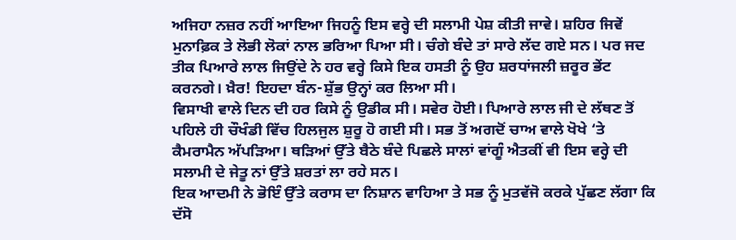ਅਜਿਹਾ ਨਜ਼ਰ ਨਹੀਂ ਆਇਆ ਜਿਹਨੂੰ ਇਸ ਵਰ੍ਹੇ ਦੀ ਸਲਾਮੀ ਪੇਸ਼ ਕੀਤੀ ਜਾਵੇ। ਸ਼ਹਿਰ ਜਿਵੇਂ ਮੁਨਾਫ਼ਿਕ ਤੇ ਲੋਭੀ ਲੋਕਾਂ ਨਾਲ ਭਰਿਆ ਪਿਆ ਸੀ। ਚੰਗੇ ਬੰਦੇ ਤਾਂ ਸਾਰੇ ਲੱਦ ਗਏ ਸਨ। ਪਰ ਜਦ ਤੀਕ ਪਿਆਰੇ ਲਾਲ ਜਿਉਂਦੇ ਨੇ ਹਰ ਵਰ੍ਹੇ ਕਿਸੇ ਇਕ ਹਸਤੀ ਨੂੰ ਉਹ ਸ਼ਰਧਾਂਜਲੀ ਜ਼ਰੂਰ ਭੇਂਟ ਕਰਨਗੇ। ਖ਼ੈਰ! ਇਹਦਾ ਬੰਨ-ਸ਼ੁੱਭ ਉਨ੍ਹਾਂ ਕਰ ਲਿਆ ਸੀ।
ਵਿਸਾਖੀ ਵਾਲੇ ਦਿਨ ਦੀ ਹਰ ਕਿਸੇ ਨੂੰ ਉਡੀਕ ਸੀ। ਸਵੇਰ ਹੋਈ। ਪਿਆਰੇ ਲਾਲ ਜੀ ਦੇ ਲੱਥਣ ਤੋਂ ਪਹਿਲੇ ਹੀ ਚੌਖੰਡੀ ਵਿੱਚ ਹਿਲਜੁਲ ਸ਼ੁਰੂ ਹੋ ਗਈ ਸੀ। ਸਭ ਤੋਂ ਅਗਦੋਂ ਚਾਅ ਵਾਲੇ ਖੋਖੇ ‘ਤੇ ਕੈਮਰਾਮੈਨ ਅੱਪੜਿਆ। ਥੜਿਆਂ ਉੱਤੇ ਬੈਠੇ ਬੰਦੇ ਪਿਛਲੇ ਸਾਲਾਂ ਵਾਂਗੂੰ ਐਤਕੀਂ ਵੀ ਇਸ ਵਰ੍ਹੇ ਦੀ ਸਲਾਮੀ ਦੇ ਜੇਤੂ ਨਾਂ ਉੱਤੇ ਸ਼ਰਤਾਂ ਲਾ ਰਹੇ ਸਨ।
ਇਕ ਆਦਮੀ ਨੇ ਭੋਇੰ ਉੱਤੇ ਕਰਾਸ ਦਾ ਨਿਸ਼ਾਨ ਵਾਹਿਆ ਤੇ ਸਭ ਨੂੰ ਮੁਤਵੱਜੋ ਕਰਕੇ ਪੁੱਛਣ ਲੱਗਾ ਕਿ ਦੱਸੋ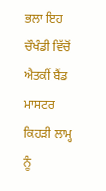ਭਲਾ ਇਹ ਚੌਖੰਡੀ ਵਿੱਚੋਂ ਐਤਕੀਂ ਬੈਂਡ ਮਾਸਟਰ ਕਿਹੜੀ ਲਾਮ੍ਹ ਨੂੰ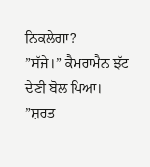ਨਿਕਲੇਗਾ?
”ਸੱਜੇ।” ਕੈਮਰਾਮੈਨ ਝੱਟ ਦੇਣੀ ਬੋਲ ਪਿਆ।
”ਸ਼ਰਤ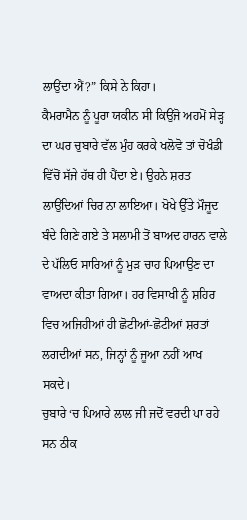ਲਾਉਂਦਾ ਐਂ?” ਕਿਸੇ ਨੇ ਕਿਹਾ।
ਕੈਮਰਾਮੈਨ ਨੂੰ ਪੂਰਾ ਯਕੀਨ ਸੀ ਕਿਉਂਜੋ ਅਹਮੋਂ ਸੇੜ੍ਹ ਦਾ ਘਰ ਚੁਬਾਰੇ ਵੱਲ ਮੁੰਹ ਕਰਕੇ ਖਲੋਵੋ ਤਾਂ ਚੋਖੰਡੀ ਵਿੱਚੋਂ ਸੱਜੇ ਹੱਥ ਹੀ ਪੈਂਦਾ ਏ। ਉਹਨੇ ਸ਼ਰਤ ਲਾਉਂਦਿਆਂ ਚਿਰ ਨਾ ਲਾਇਆ। ਖੋਖੇ ਉੱਤੇ ਮੌਜੂਦ ਬੰਦੇ ਗਿਣੇ ਗਏ ਤੇ ਸਲਾਮੀ ਤੋਂ ਬਾਅਦ ਹਾਰਨ ਵਾਲੇ ਦੇ ਪੱਲਿਓ ਸਾਰਿਆਂ ਨੂੰ ਮੁੜ ਚਾਹ ਪਿਆਉਣ ਦਾ ਵਾਅਦਾ ਕੀਤਾ ਗਿਆ। ਹਰ ਵਿਸਾਖੀ ਨੂੰ ਸ਼ਹਿਰ ਵਿਚ ਅਜਿਹੀਆਂ ਹੀ ਛੋਟੀਆਂ-ਛੋਟੀਆਂ ਸ਼ਰਤਾਂ ਲਗਦੀਆਂ ਸਨ, ਜਿਨ੍ਹਾਂ ਨੂੰ ਜੂਆ ਨਹੀਂ ਆਖ ਸਕਦੇ।
ਚੁਬਾਰੇ ‘ਚ ਪਿਆਰੇ ਲਾਲ ਜੀ ਜਦੋਂ ਵਰਦੀ ਪਾ ਰਹੇ ਸਨ ਠੀਕ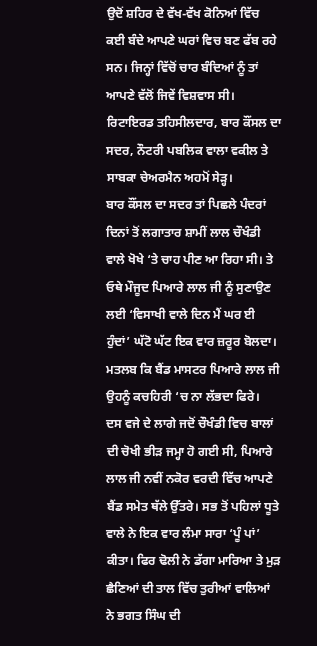ਉਦੋਂ ਸ਼ਹਿਰ ਦੇ ਵੱਖ-ਵੱਖ ਕੋਨਿਆਂ ਵਿੱਚ ਕਈ ਬੰਦੇ ਆਪਣੇ ਘਰਾਂ ਵਿਚ ਬਣ ਫੱਬ ਰਹੇ ਸਨ। ਜਿਨ੍ਹਾਂ ਵਿੱਚੋਂ ਚਾਰ ਬੰਦਿਆਂ ਨੂੰ ਤਾਂ ਆਪਣੇ ਵੱਲੋਂ ਜਿਵੇਂ ਵਿਸ਼ਵਾਸ ਸੀ। ਰਿਟਾਇਰਡ ਤਹਿਸੀਲਦਾਰ, ਬਾਰ ਕੌਂਸਲ ਦਾ ਸਦਰ, ਨੌਟਰੀ ਪਬਲਿਕ ਵਾਲਾ ਵਕੀਲ ਤੇ ਸਾਬਕਾ ਚੇਅਰਮੈਨ ਅਹਮੋਂ ਸੇੜ੍ਹ।
ਬਾਰ ਕੌਂਸਲ ਦਾ ਸਦਰ ਤਾਂ ਪਿਛਲੇ ਪੰਦਰਾਂ ਦਿਨਾਂ ਤੋਂ ਲਗਾਤਾਰ ਸ਼ਾਮੀਂ ਲਾਲ ਚੌਖੰਡੀ ਵਾਲੇ ਖੋਖੇ ‘ਤੇ ਚਾਹ ਪੀਣ ਆ ਰਿਹਾ ਸੀ। ਤੇ ਓਥੇ ਮੌਜੂਦ ਪਿਆਰੇ ਲਾਲ ਜੀ ਨੂੰ ਸੁਣਾਉਣ ਲਈ ‘ਵਿਸਾਖੀ ਵਾਲੇ ਦਿਨ ਮੈਂ ਘਰ ਈ ਹੁੰਦਾਂ’ ਘੱਟੋ ਘੱਟ ਇਕ ਵਾਰ ਜ਼ਰੂਰ ਬੋਲਦਾ। ਮਤਲਬ ਕਿ ਬੈਂਡ ਮਾਸਟਰ ਪਿਆਰੇ ਲਾਲ ਜੀ ਉਹਨੂੰ ਕਚਹਿਰੀ ‘ਚ ਨਾ ਲੱਭਦਾ ਫਿਰੇ।
ਦਸ ਵਜੇ ਦੇ ਲਾਗੇ ਜਦੋਂ ਚੌਖੰਡੀ ਵਿਚ ਬਾਲਾਂ ਦੀ ਚੋਖੀ ਭੀੜ ਜਮ੍ਹਾ ਹੋ ਗਈ ਸੀ, ਪਿਆਰੇ ਲਾਲ ਜੀ ਨਵੀਂ ਨਕੋਰ ਵਰਦੀ ਵਿੱਚ ਆਪਣੇ ਬੈਂਡ ਸਮੇਤ ਥੱਲੇ ਉੱਤਰੇ। ਸਭ ਤੋਂ ਪਹਿਲਾਂ ਧੂਤੇ ਵਾਲੇ ਨੇ ਇਕ ਵਾਰ ਲੰਮਾ ਸਾਰਾ ‘ਪੂੰ ਪਾਂ’ ਕੀਤਾ। ਫਿਰ ਢੋਲੀ ਨੇ ਡੱਗਾ ਮਾਰਿਆ ਤੇ ਮੁੜ ਛੈਣਿਆਂ ਦੀ ਤਾਲ ਵਿੱਚ ਤੁਰੀਆਂ ਵਾਲਿਆਂ ਨੇ ਭਗਤ ਸਿੰਘ ਦੀ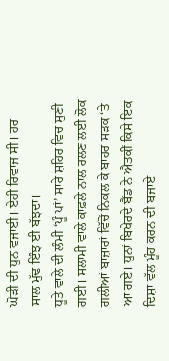ਘੋੜੀ ਦੀ ਧੁਨ ਵਜਾਈ। ਏਹੀ ਰਿਵਾਜ ਸੀ। ਹਰ ਸਾਲ ਮੁੱਢ ਇੰਝ ਈ ਬੱਝਦਾ।
ਧੂਤੇ ਵਾਲੇ ਦੀ ਲੰਮੀ ‘ਪੂੰ ਪਾਂ’ ਸਾਰੇ ਸ਼ਹਿਰ ਵਿਚ ਸੁਣੀ ਗਈ। ਸਲਾਮੀ ਵਾਲੇ ਕਾਫ਼ਲੇ ਨਾਲ ਰਲਣ ਲਈ ਲੋਕ ਗਲੀਆਂ ਬਾਜ਼ਾਰਾਂ ਵਿੱਚੋਂ ਨਿਕਲ ਕੇ ਬਾਹਰ ਸੜਕ ‘ਤੇ ਆ ਗਏ। ਧੁਨਾਂ ਬਿਖੇਰਦੇ ਬੈਂਡ ਨੇ ਐਤਕੀਂ ਕਿਸੇ ਇਕ ਦਿਸ਼ਾ ਵੱਲ ਮੂੰਹ ਕਰਨ ਦੀ ਬਜਾਏ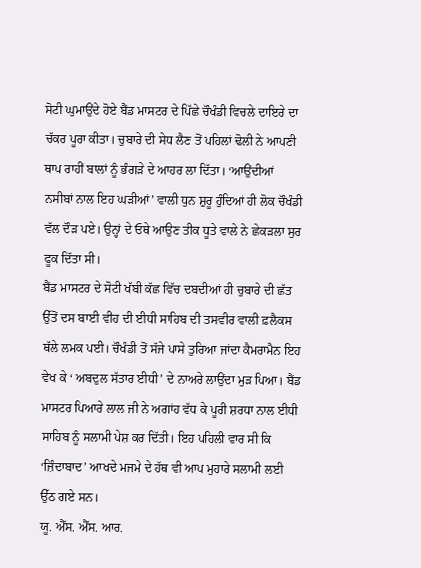ਸੋਟੀ ਘੁਮਾਉਂਦੇ ਹੋਏ ਬੈਂਡ ਮਾਸਟਰ ਦੇ ਪਿੱਛੇ ਚੌਖੰਡੀ ਵਿਚਲੇ ਦਾਇਰੇ ਦਾ ਚੱਕਰ ਪੂਰਾ ਕੀਤਾ। ਚੁਬਾਰੇ ਦੀ ਸੇਧ ਲੈਣ ਤੋਂ ਪਹਿਲਾਂ ਢੋਲੀ ਨੇ ਆਪਣੀ ਥਾਪ ਰਾਹੀਂ ਬਾਲਾਂ ਨੂੰ ਭੰਗੜੇ ਦੇ ਆਹਰ ਲਾ ਦਿੱਤਾ। ‘ਆਉਂਦੀਆਂ ਨਸੀਬਾਂ ਨਾਲ ਇਹ ਘੜੀਆਂ’ ਵਾਲੀ ਧੁਨ ਸ਼ੁਰੂ ਹੁੰਦਿਆਂ ਹੀ ਲੋਕ ਚੌਖੰਡੀ ਵੱਲ ਦੌੜ ਪਏ। ਉਨ੍ਹਾਂ ਦੇ ਓਥੇ ਆਉਣ ਤੀਕ ਧੂਤੇ ਵਾਲੇ ਨੇ ਛੇਕੜਲਾ ਸੁਰ ਫੂਕ ਦਿੱਤਾ ਸੀ।
ਬੈਂਡ ਮਾਸਟਰ ਦੇ ਸੋਟੀ ਖੱਬੀ ਕੱਛ ਵਿੱਚ ਦਬਦੀਆਂ ਹੀ ਚੁਬਾਰੇ ਦੀ ਛੱਤ ਉੱਤੋਂ ਦਸ ਬਾਈ ਵੀਹ ਦੀ ਈਧੀ ਸਾਹਿਬ ਦੀ ਤਸਵੀਰ ਵਾਲੀ ਫ਼ਲੈਕਸ ਥੱਲੇ ਲਮਕ ਪਈ। ਚੌਖੰਡੀ ਤੋਂ ਸੱਜੇ ਪਾਸੇ ਤੁਰਿਆ ਜਾਂਦਾ ਕੈਮਰਾਮੈਨ ਇਹ ਵੇਖ ਕੇ ‘ ਅਬਦੁਲ ਸੱਤਾਰ ਈਧੀ’ ਦੇ ਨਾਅਰੇ ਲਾਉਂਦਾ ਮੁੜ ਪਿਆ। ਬੈਂਡ ਮਾਸਟਰ ਪਿਆਰੇ ਲਾਲ ਜੀ ਨੇ ਅਗਾਂਹ ਵੱਧ ਕੇ ਪੂਰੀ ਸ਼ਰਧਾ ਨਾਲ ਈਧੀ ਸਾਹਿਬ ਨੂੰ ਸਲਾਮੀ ਪੇਸ਼ ਕਰ ਦਿੱਤੀ। ਇਹ ਪਹਿਲੀ ਵਾਰ ਸੀ ਕਿ ‘ਜ਼ਿੰਦਾਬਾਦ’ ਆਖਦੇ ਮਜਮੇ ਦੇ ਹੱਥ ਵੀ ਆਪ ਮੁਹਾਰੇ ਸਲਾਮੀ ਲਈ ਉੱਠ ਗਏ ਸਨ।
ਯੂ. ਐੱਸ. ਐੱਸ. ਆਰ.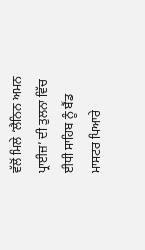ਵੱਲੋਂ ਮਿਲੇ ‘ਲੈਨਿਨ ਅਮਨ ਪ੍ਰਾਈਜ਼’ ਦੀ ਤੁਲਨਾ ਵਿੱਚ ਈਧੀ ਸਾਹਿਬ ਨੂੰ ਬੈਂਡ ਮਾਸਟਰ ਪਿਆਰੇ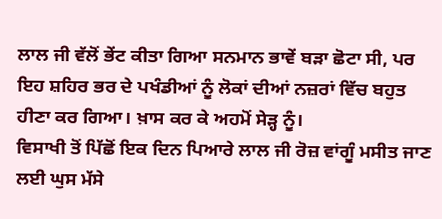ਲਾਲ ਜੀ ਵੱਲੋਂ ਭੇਂਟ ਕੀਤਾ ਗਿਆ ਸਨਮਾਨ ਭਾਵੇਂ ਬੜਾ ਛੋਟਾ ਸੀ, ਪਰ ਇਹ ਸ਼ਹਿਰ ਭਰ ਦੇ ਪਖੰਡੀਆਂ ਨੂੰ ਲੋਕਾਂ ਦੀਆਂ ਨਜ਼ਰਾਂ ਵਿੱਚ ਬਹੁਤ ਹੀਣਾ ਕਰ ਗਿਆ। ਖ਼ਾਸ ਕਰ ਕੇ ਅਹਮੋਂ ਸੇੜ੍ਹ ਨੂੰ।
ਵਿਸਾਖੀ ਤੋਂ ਪਿੱਛੋਂ ਇਕ ਦਿਨ ਪਿਆਰੇ ਲਾਲ ਜੀ ਰੋਜ਼ ਵਾਂਗੂੰ ਮਸੀਤ ਜਾਣ ਲਈ ਘੁਸ ਮੱਸੇ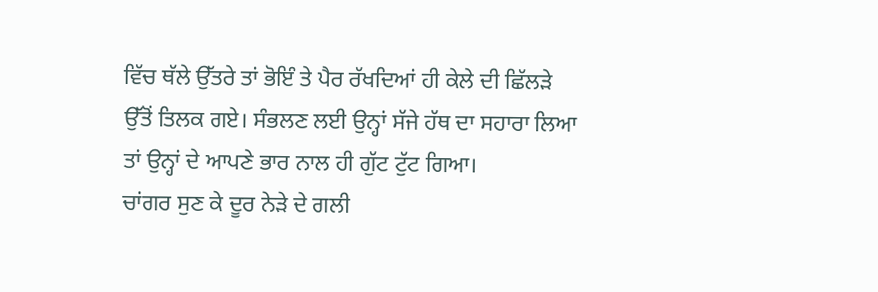ਵਿੱਚ ਥੱਲੇ ਉੱਤਰੇ ਤਾਂ ਭੋਇੰ ਤੇ ਪੈਰ ਰੱਖਦਿਆਂ ਹੀ ਕੇਲੇ ਦੀ ਛਿੱਲੜੇ ਉੱਤੋਂ ਤਿਲਕ ਗਏ। ਸੰਭਲਣ ਲਈ ਉਨ੍ਹਾਂ ਸੱਜੇ ਹੱਥ ਦਾ ਸਹਾਰਾ ਲਿਆ ਤਾਂ ਉਨ੍ਹਾਂ ਦੇ ਆਪਣੇ ਭਾਰ ਨਾਲ ਹੀ ਗੁੱਟ ਟੁੱਟ ਗਿਆ।
ਚਾਂਗਰ ਸੁਣ ਕੇ ਦੂਰ ਨੇੜੇ ਦੇ ਗਲੀ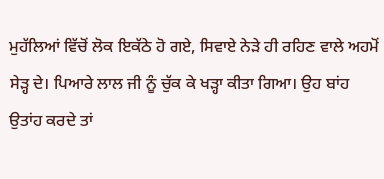ਮੁਹੱਲਿਆਂ ਵਿੱਚੋਂ ਲੋਕ ਇਕੱਠੇ ਹੋ ਗਏ, ਸਿਵਾਏ ਨੇੜੇ ਹੀ ਰਹਿਣ ਵਾਲੇ ਅਹਮੋਂ ਸੇੜ੍ਹ ਦੇ। ਪਿਆਰੇ ਲਾਲ ਜੀ ਨੂੰ ਚੁੱਕ ਕੇ ਖੜ੍ਹਾ ਕੀਤਾ ਗਿਆ। ਉਹ ਬਾਂਹ ਉਤਾਂਹ ਕਰਦੇ ਤਾਂ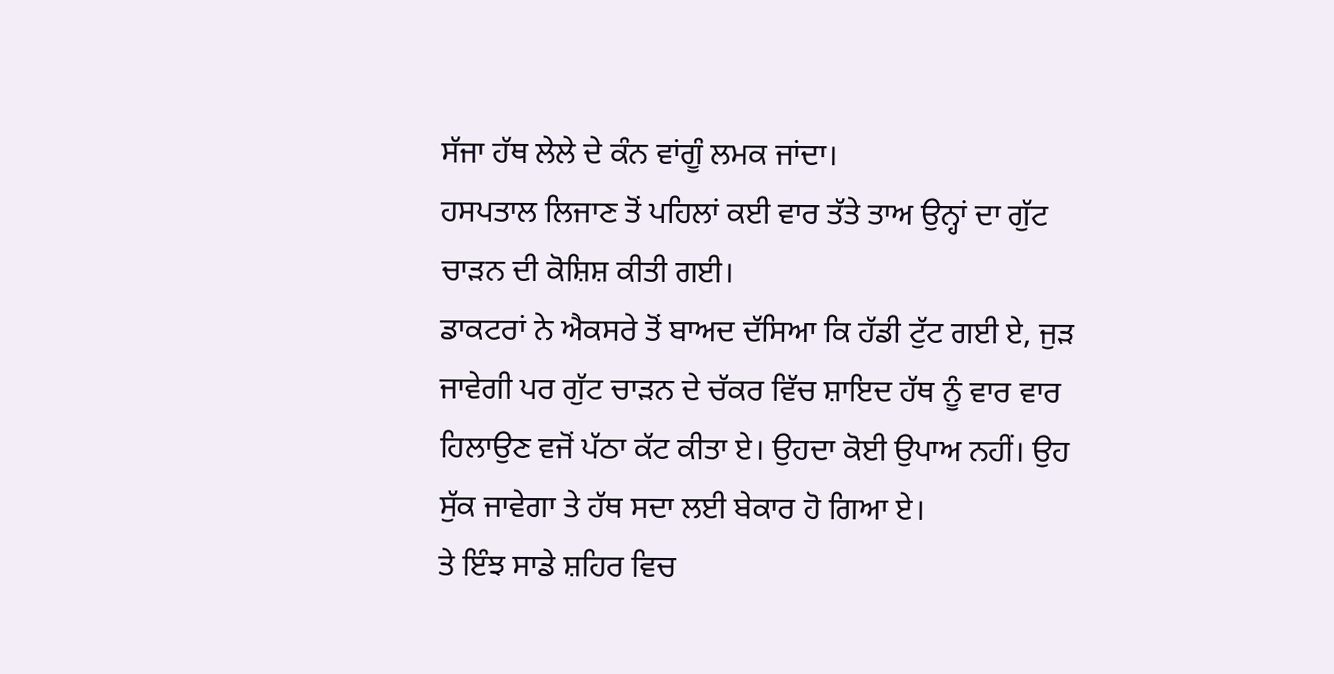ਸੱਜਾ ਹੱਥ ਲੇਲੇ ਦੇ ਕੰਨ ਵਾਂਗੂੰ ਲਮਕ ਜਾਂਦਾ।
ਹਸਪਤਾਲ ਲਿਜਾਣ ਤੋਂ ਪਹਿਲਾਂ ਕਈ ਵਾਰ ਤੱਤੇ ਤਾਅ ਉਨ੍ਹਾਂ ਦਾ ਗੁੱਟ ਚਾੜਨ ਦੀ ਕੋਸ਼ਿਸ਼ ਕੀਤੀ ਗਈ।
ਡਾਕਟਰਾਂ ਨੇ ਐਕਸਰੇ ਤੋਂ ਬਾਅਦ ਦੱਸਿਆ ਕਿ ਹੱਡੀ ਟੁੱਟ ਗਈ ਏ, ਜੁੜ ਜਾਵੇਗੀ ਪਰ ਗੁੱਟ ਚਾੜਨ ਦੇ ਚੱਕਰ ਵਿੱਚ ਸ਼ਾਇਦ ਹੱਥ ਨੂੰ ਵਾਰ ਵਾਰ ਹਿਲਾਉਣ ਵਜੋਂ ਪੱਠਾ ਕੱਟ ਕੀਤਾ ਏ। ਉਹਦਾ ਕੋਈ ਉਪਾਅ ਨਹੀਂ। ਉਹ ਸੁੱਕ ਜਾਵੇਗਾ ਤੇ ਹੱਥ ਸਦਾ ਲਈ ਬੇਕਾਰ ਹੋ ਗਿਆ ਏ।
ਤੇ ਇੰਝ ਸਾਡੇ ਸ਼ਹਿਰ ਵਿਚ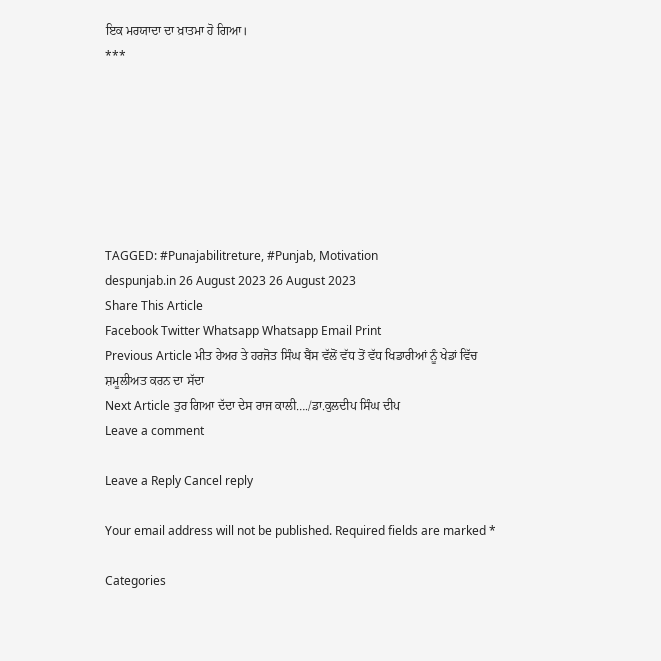ਇਕ ਮਰਯਾਦਾ ਦਾ ਖ਼ਾਤਮਾ ਹੋ ਗਿਆ।
***







TAGGED: #Punajabilitreture, #Punjab, Motivation
despunjab.in 26 August 2023 26 August 2023
Share This Article
Facebook Twitter Whatsapp Whatsapp Email Print
Previous Article ਮੀਤ ਹੇਅਰ ਤੇ ਹਰਜੋਤ ਸਿੰਘ ਬੈਂਸ ਵੱਲੋਂ ਵੱਧ ਤੋਂ ਵੱਧ ਖਿਡਾਰੀਆਂ ਨੂੰ ਖੇਡਾਂ ਵਿੱਚ ਸ਼ਮੂਲੀਅਤ ਕਰਨ ਦਾ ਸੱਦਾ
Next Article ਤੁਰ ਗਿਆ ਦੱਦਾ ਦੇਸ ਰਾਜ ਕਾਲੀ…./ਡਾ.ਕੁਲਦੀਪ ਸਿੰਘ ਦੀਪ
Leave a comment

Leave a Reply Cancel reply

Your email address will not be published. Required fields are marked *

Categories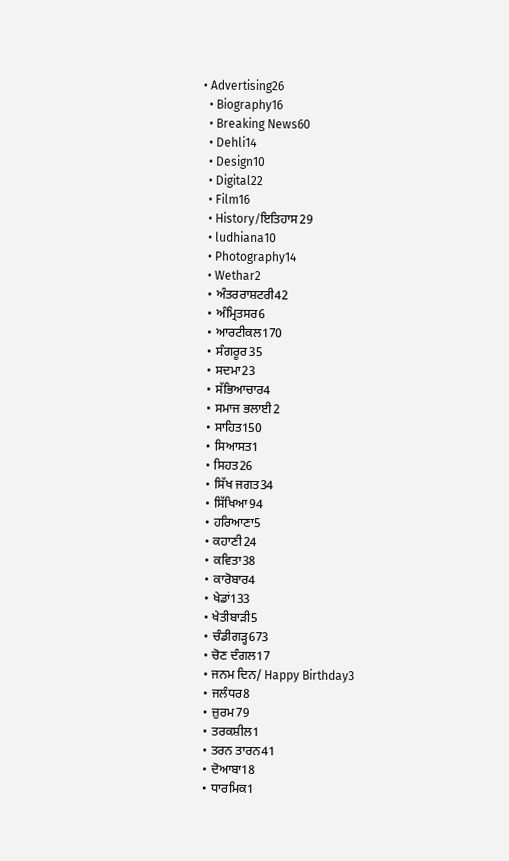• Advertising26
  • Biography16
  • Breaking News60
  • Dehli14
  • Design10
  • Digital22
  • Film16
  • History/ਇਤਿਹਾਸ29
  • ludhiana10
  • Photography14
  • Wethar2
  • ਅੰਤਰਰਾਸ਼ਟਰੀ42
  • ਅੰਮ੍ਰਿਤਸਰ6
  • ਆਰਟੀਕਲ170
  • ਸੰਗਰੂਰ35
  • ਸਦਮਾ23
  • ਸੱਭਿਆਚਾਰ4
  • ਸਮਾਜ ਭਲਾਈ2
  • ਸਾਹਿਤ150
  • ਸਿਆਸਤ1
  • ਸਿਹਤ26
  • ਸਿੱਖ ਜਗਤ34
  • ਸਿੱਖਿਆ94
  • ਹਰਿਆਣਾ5
  • ਕਹਾਣੀ24
  • ਕਵਿਤਾ38
  • ਕਾਰੋਬਾਰ4
  • ਖੇਡਾਂ133
  • ਖੇਤੀਬਾੜੀ5
  • ਚੰਡੀਗੜ੍ਹ673
  • ਚੋਣ ਦੰਗਲ17
  • ਜਨਮ ਦਿਨ/ Happy Birthday3
  • ਜਲੰਧਰ8
  • ਜ਼ੁਰਮ79
  • ਤਰਕਸ਼ੀਲ1
  • ਤਰਨ ਤਾਰਨ41
  • ਦੋਆਬਾ18
  • ਧਾਰਮਿਕ1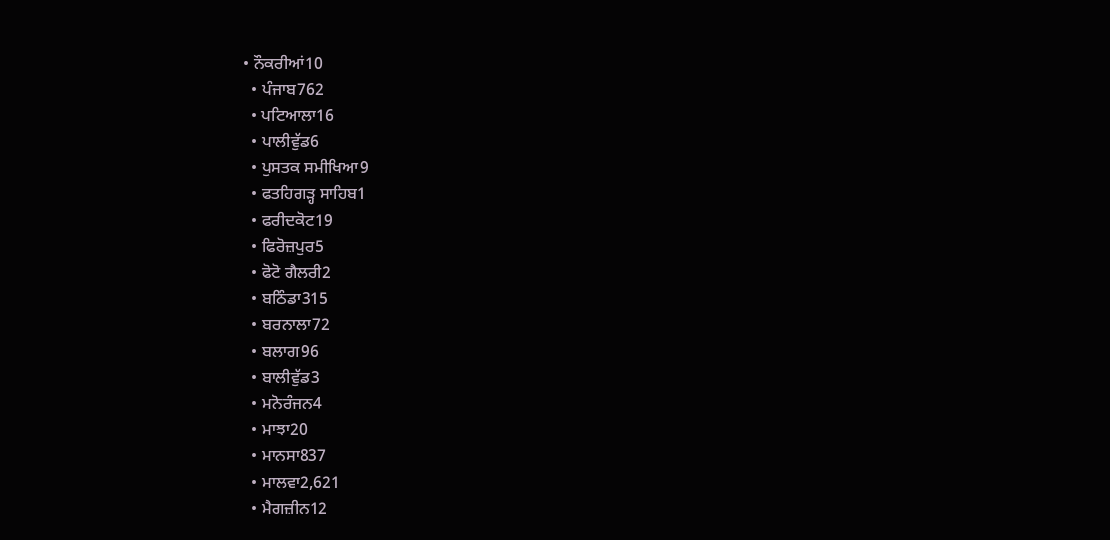• ਨੌਕਰੀਆਂ10
  • ਪੰਜਾਬ762
  • ਪਟਿਆਲਾ16
  • ਪਾਲੀਵੁੱਡ6
  • ਪੁਸਤਕ ਸਮੀਖਿਆ9
  • ਫਤਹਿਗੜ੍ਹ ਸਾਹਿਬ1
  • ਫਰੀਦਕੋਟ19
  • ਫਿਰੋਜ਼ਪੁਰ5
  • ਫੋਟੋ ਗੈਲਰੀ2
  • ਬਠਿੰਡਾ315
  • ਬਰਨਾਲਾ72
  • ਬਲਾਗ96
  • ਬਾਲੀਵੁੱਡ3
  • ਮਨੋਰੰਜਨ4
  • ਮਾਝਾ20
  • ਮਾਨਸਾ837
  • ਮਾਲਵਾ2,621
  • ਮੈਗਜ਼ੀਨ12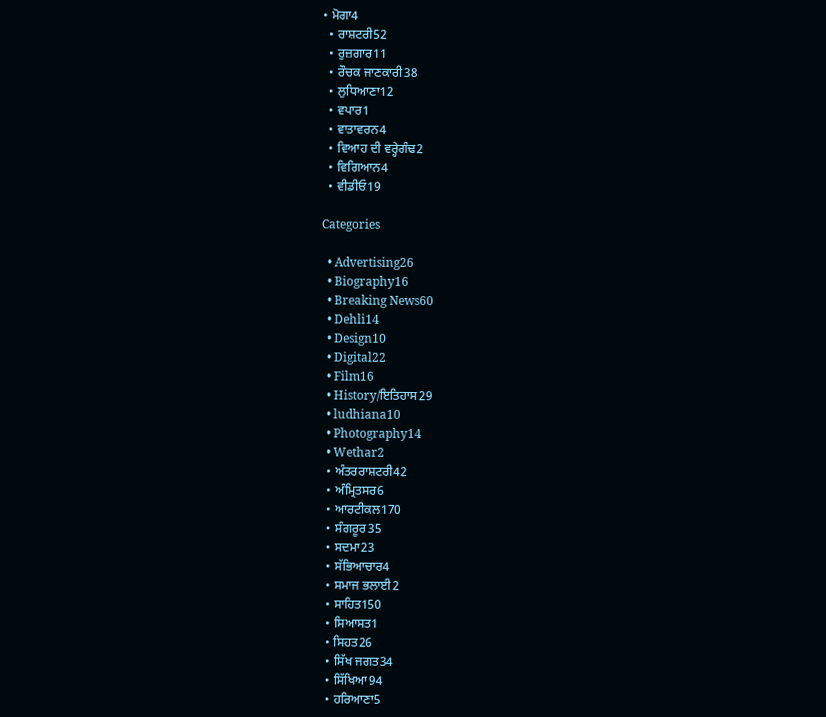• ਮੋਗਾ4
  • ਰਾਸ਼ਟਰੀ52
  • ਰੁਜ਼ਗਾਰ11
  • ਰੌਚਕ ਜਾਣਕਾਰੀ38
  • ਲੁਧਿਆਣਾ12
  • ਵਪਾਰ1
  • ਵਾਤਾਵਰਨ4
  • ਵਿਆਹ ਦੀ ਵਰ੍ਹੇਗੰਢ2
  • ਵਿਗਿਆਨ4
  • ਵੀਡੀਓ19

Categories

  • Advertising26
  • Biography16
  • Breaking News60
  • Dehli14
  • Design10
  • Digital22
  • Film16
  • History/ਇਤਿਹਾਸ29
  • ludhiana10
  • Photography14
  • Wethar2
  • ਅੰਤਰਰਾਸ਼ਟਰੀ42
  • ਅੰਮ੍ਰਿਤਸਰ6
  • ਆਰਟੀਕਲ170
  • ਸੰਗਰੂਰ35
  • ਸਦਮਾ23
  • ਸੱਭਿਆਚਾਰ4
  • ਸਮਾਜ ਭਲਾਈ2
  • ਸਾਹਿਤ150
  • ਸਿਆਸਤ1
  • ਸਿਹਤ26
  • ਸਿੱਖ ਜਗਤ34
  • ਸਿੱਖਿਆ94
  • ਹਰਿਆਣਾ5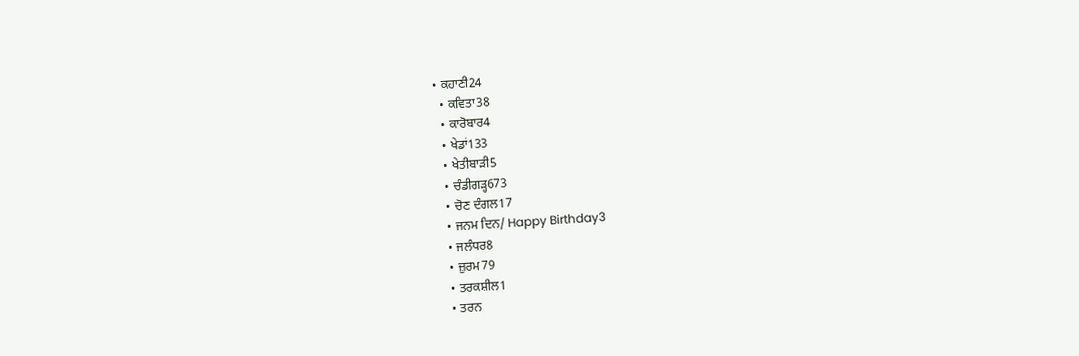• ਕਹਾਣੀ24
  • ਕਵਿਤਾ38
  • ਕਾਰੋਬਾਰ4
  • ਖੇਡਾਂ133
  • ਖੇਤੀਬਾੜੀ5
  • ਚੰਡੀਗੜ੍ਹ673
  • ਚੋਣ ਦੰਗਲ17
  • ਜਨਮ ਦਿਨ/ Happy Birthday3
  • ਜਲੰਧਰ8
  • ਜ਼ੁਰਮ79
  • ਤਰਕਸ਼ੀਲ1
  • ਤਰਨ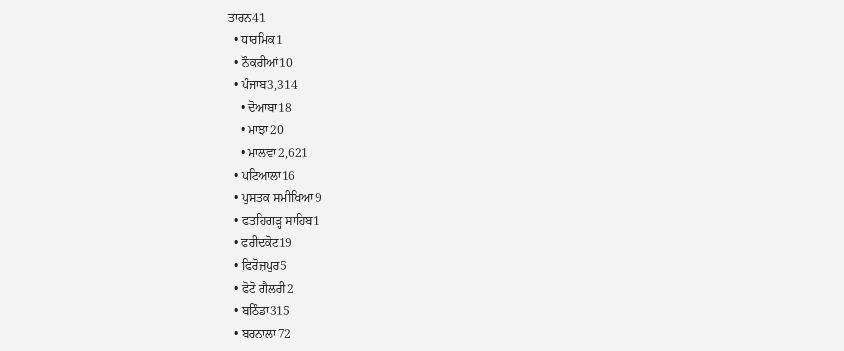ਤਾਰਨ41
  • ਧਾਰਮਿਕ1
  • ਨੌਕਰੀਆਂ10
  • ਪੰਜਾਬ3,314
    • ਦੋਆਬਾ18
    • ਮਾਝਾ20
    • ਮਾਲਵਾ2,621
  • ਪਟਿਆਲਾ16
  • ਪੁਸਤਕ ਸਮੀਖਿਆ9
  • ਫਤਹਿਗੜ੍ਹ ਸਾਹਿਬ1
  • ਫਰੀਦਕੋਟ19
  • ਫਿਰੋਜ਼ਪੁਰ5
  • ਫੋਟੋ ਗੈਲਰੀ2
  • ਬਠਿੰਡਾ315
  • ਬਰਨਾਲਾ72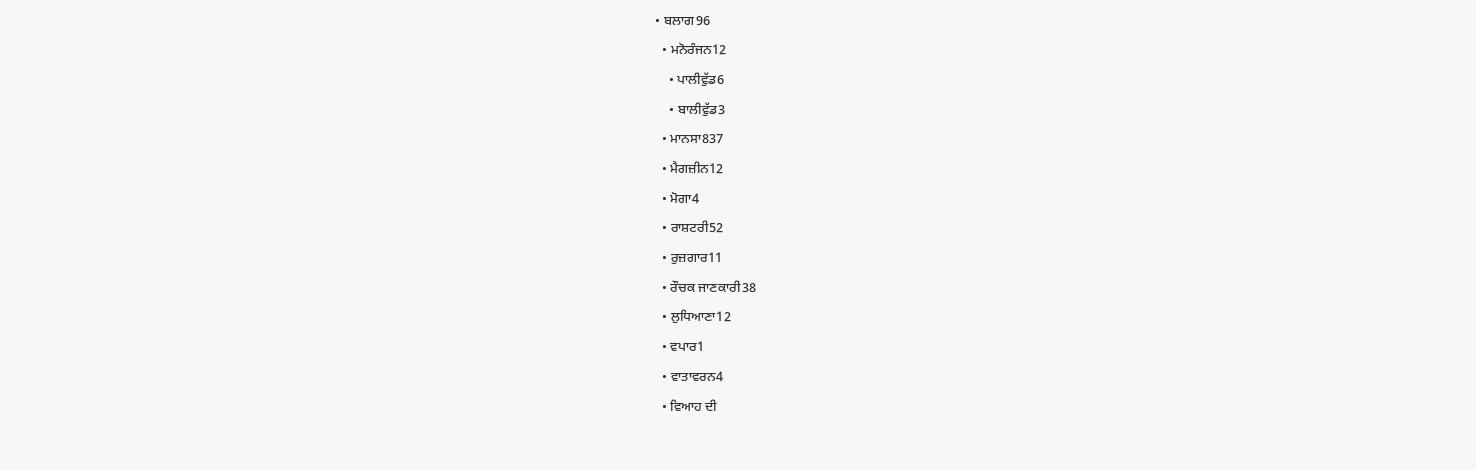• ਬਲਾਗ96
  • ਮਨੋਰੰਜਨ12
    • ਪਾਲੀਵੁੱਡ6
    • ਬਾਲੀਵੁੱਡ3
  • ਮਾਨਸਾ837
  • ਮੈਗਜ਼ੀਨ12
  • ਮੋਗਾ4
  • ਰਾਸ਼ਟਰੀ52
  • ਰੁਜ਼ਗਾਰ11
  • ਰੌਚਕ ਜਾਣਕਾਰੀ38
  • ਲੁਧਿਆਣਾ12
  • ਵਪਾਰ1
  • ਵਾਤਾਵਰਨ4
  • ਵਿਆਹ ਦੀ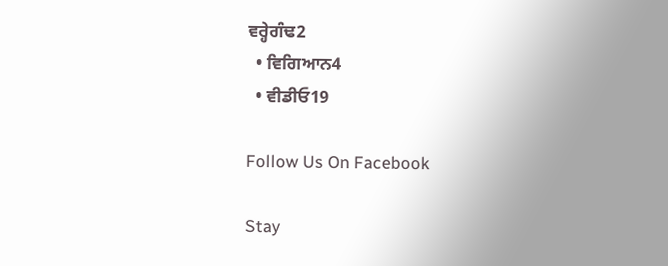ਵਰ੍ਹੇਗੰਢ2
  • ਵਿਗਿਆਨ4
  • ਵੀਡੀਓ19

Follow Us On Facebook

Stay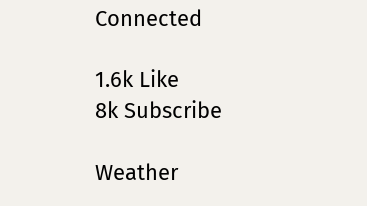Connected

1.6k Like
8k Subscribe

Weather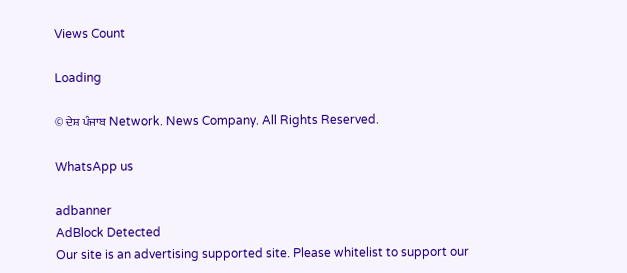Views Count

Loading

© ਦੇਸ਼ ਪੰਜਾਬ Network. News Company. All Rights Reserved.

WhatsApp us

adbanner
AdBlock Detected
Our site is an advertising supported site. Please whitelist to support our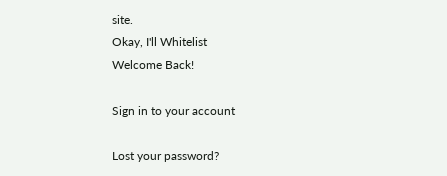site.
Okay, I'll Whitelist
Welcome Back!

Sign in to your account

Lost your password?